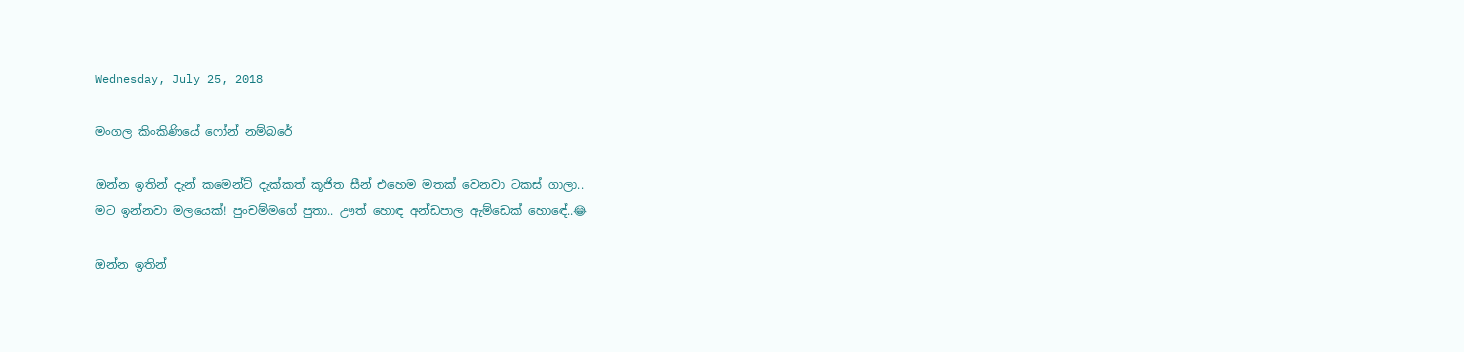Wednesday, July 25, 2018

මංගල කිංකිණියේ ෆෝන් නම්බරේ

ඔන්න ඉතින් දැන් කමෙන්ට් දැක්කත් කූජිත සීන් එහෙම මතක් වෙනවා ටකස් ගාලා..
මට ඉන්නවා මලයෙක්! පුංචම්මගේ පුතා.. ඌත් හොඳ අන්ඩපාල ඇම්ඩෙක් හොඳේ..😂

ඔන්න ඉතින්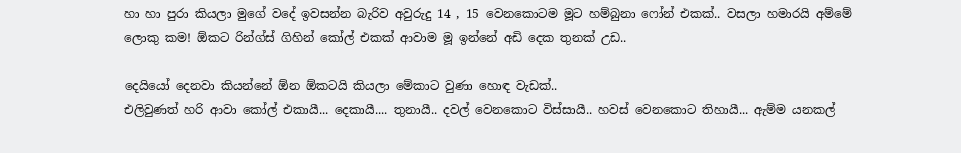හා හා පුරා කියලා මුගේ වදේ ඉවසන්න බැරිව අවුරුදු 14 , 15 වෙනකොටම මූට හම්බුනා ෆෝන් එකක්.. වසලා හමාරයි අම්මේ ලොකු කම! ඕකට රින්ග්ස් ගිහින් කෝල් එකක් ආවාම මූ ඉන්නේ අඩි දෙක තුනක් උඩ..

දෙයියෝ දෙනවා කියන්නේ ඕන ඕකටයි කියලා මේකාට වුණා හොඳ වැඩක්..
එලිවුණත් හරි ආවා කෝල් එකායී... දෙකායී.... තුනායී.. දවල් වෙනකොට විස්සායී.. හවස් වෙනකොට තිහායී... ඇම්ම යනකල්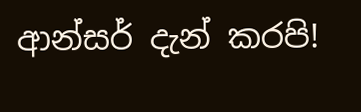ආන්සර් දැන් කරපි!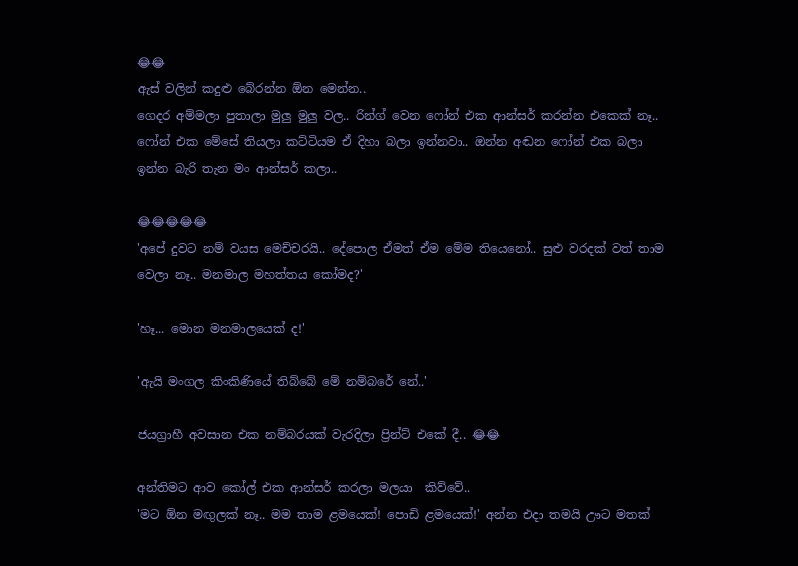😂😂
ඇස් වලින් කදුළු බේරන්න ඕන මෙන්න..
ගෙදර අම්මලා පුතාලා මුලු මුලු වල.. රින්ග් වෙන ෆෝන් එක ආන්සර් කරන්න එකෙක් නෑ.. ෆෝන් එක මේසේ තියලා කට්ටියම ඒ දිහා බලා ඉන්නවා.. ඔන්න අඬන ෆෝන් එක බලා ඉන්න බැරි තැන මං ආන්සර් කලා..

😂😂😂😂😂
'අපේ දුවට නම් වයස මෙච්චරයි.. දේපොල ඒමත් ඒම මේම තියෙනෝ.. සුළු වරදක් වත් තාම වෙලා නෑ.. මනමාල මහත්තය කෝමද?'

'හෑ... මොන මනමාලයෙක් ද!'

'ඇයි මංගල කිංකිණියේ තිබ්බේ මේ නම්බරේ නේ..'

ජයග්‍රාහී අවසාන එක නම්බරයක් වැරදිලා ප්‍රින්ට් එකේ දී.. 😂😂

අන්තිමට ආව කෝල් එක ආන්සර් කරලා මලයා  කිව්වේ..
'මට ඕන මඟුලක් නෑ.. මම තාම ළමයෙක්! පොඩි ළමයෙක්!' අන්න එදා තමයි ඌට මතක්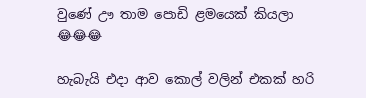වුණේ ඌ තාම පොඩි ළමයෙක් කියලා 😂😂😂

හැබැයි එදා ආව කොල් වලින් එකක් හරි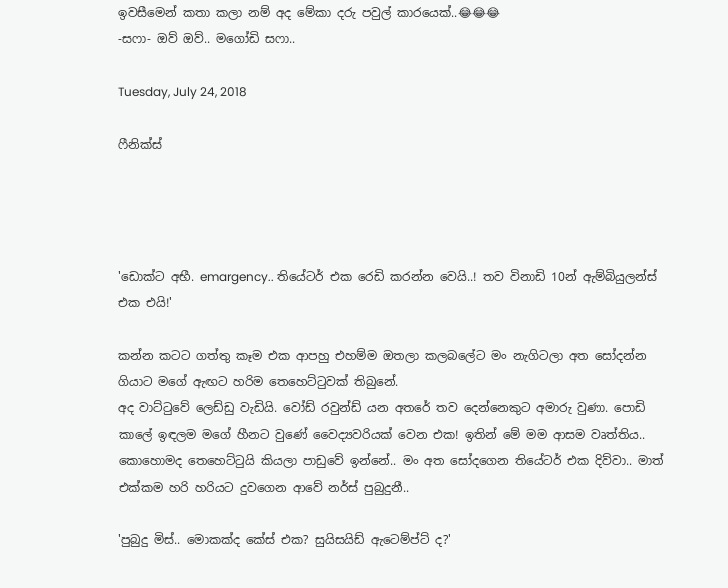ඉවසීමෙන් කතා කලා නම් අද මේකා දරු පවුල් කාරයෙක්..😂😂😂
-සෆා- ඔව් ඔව්.. මගෝඩි සෆා..

Tuesday, July 24, 2018

ෆීනික්ස්




'ඩොක්ට අභී. emargency.. තියේටර් එක රෙඩි කරන්න වෙයි..! තව විනාඩි 10න් ඇම්බියුලන්ස් එක එයි!'

කන්න කටට ගත්තු කෑම එක ආපහු එහම්ම ඔතලා කලබලේට මං නැගිටලා අත සෝදන්න ගියාට මගේ ඇඟට හරිම තෙහෙට්ටුවක් තිබුනේ.
අද වාට්ටුවේ ලෙඩ්ඩු වැඩියි. වෝඩ් රවුන්ඩ් යන අතරේ තව දෙන්නෙකුට අමාරු වුණා. පොඩි කාලේ ඉඳලම මගේ හීනට වුණේ වෛද්‍යවරියක් වෙන එක! ඉතින් මේ මම ආසම වෘත්තිය.. කොහොමද තෙහෙට්ටුයි කියලා පාඩුවේ ඉන්නේ.. මං අත සෝදගෙන තියේටර් එක දිව්වා.. මාත් එක්කම හරි හරියට දුවගෙන ආවේ නර්ස් පුබුදුනී..

'පුබුදු මිස්.. මොකක්ද කේස් එක? සුයිසයිඩ් ඇටෙම්ප්ට් ද?'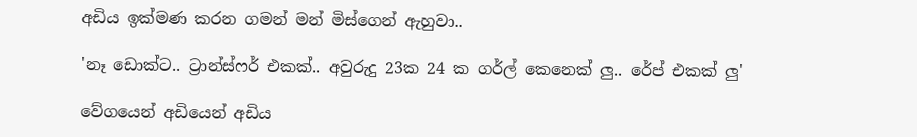අඩිය ඉක්මණ කරන ගමන් මන් මිස්ගෙන් ඇහුවා..

'නෑ ඩොක්ට.. ට්‍රාන්ස්ෆර් එකක්.. අවුරුදු 23ක 24 ක ගර්ල් කෙනෙක් ලු.. රේප් එකක් ලු'

වේගයෙන් අඩියෙන් අඩිය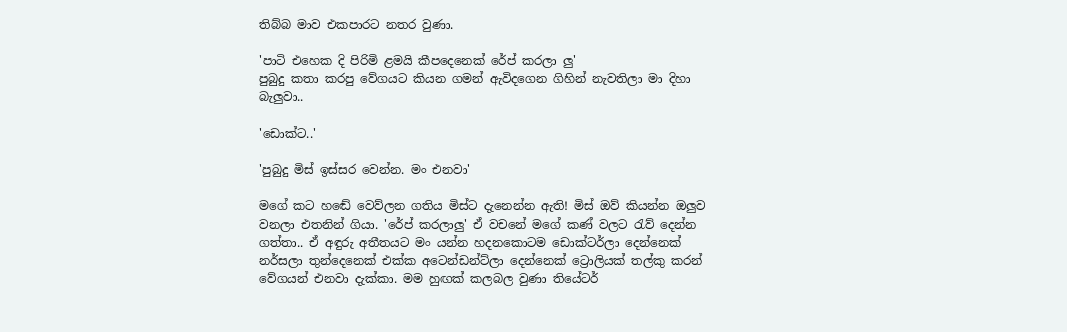තිබ්බ මාව එකපාරට නතර වුණා.

'පාටි එහෙක දි පිරිමි ළමයි කීපදෙනෙක් රේප් කරලා ලු'
පුබුදු කතා කරපු වේගයට කියන ගමන් ඇවිදගෙන ගිහින් නැවතිලා මා දිහා බැලුවා..

'ඩොක්ට..'

'පුබුදු මිස් ඉස්සර වෙන්න. මං එනවා'

මගේ කට හඬේ වෙව්ලන ගතිය මිස්ට දැනෙන්න ඇති! මිස් ඔව් කියන්න ඔලුව වනලා එතනින් ගියා. 'රේප් කරලාලු' ඒ වචනේ මගේ කණ් වලට රැව් දෙන්න ගත්තා.. ඒ අඳුරු අතීතයට මං යන්න හදනකොටම ඩොක්ටර්ලා දෙන්නෙක් නර්සලා තුන්දෙනෙක් එක්ක අටෙන්ඩන්ට්ලා දෙන්නෙක් ට්‍රොලියක් තල්කු කරන් වේගයන් එනවා දැක්කා. මම හුඟක් කලබල වුණා තියේටර්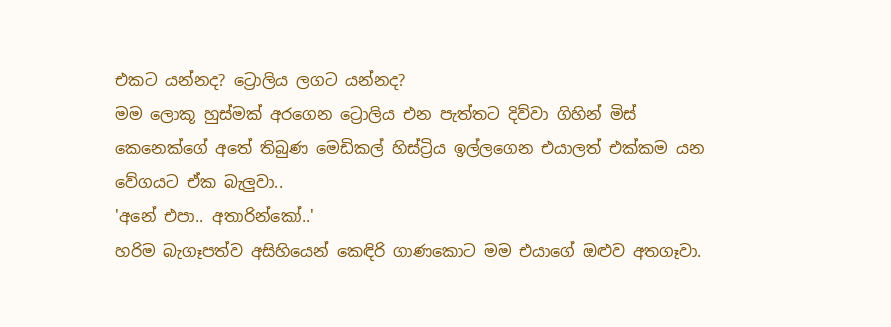එකට යන්නද? ට්‍රොලිය ලගට යන්නද?
මම ලොකූ හුස්මක් අරගෙන ට්‍රොලිය එන පැත්තට දිව්වා ගිහින් මිස් කෙනෙක්ගේ අතේ තිබුණ මෙඩිකල් හිස්ට්‍රිය ඉල්ලගෙන එයාලත් එක්කම යන වේගයට ඒක බැලුවා..
'අනේ එපා.. අතාරින්කෝ..'
හරිම බැගෑපත්ව අසිහියෙන් කෙඳිරි ගාණකොට මම එයාගේ ඔළුව අතගෑවා.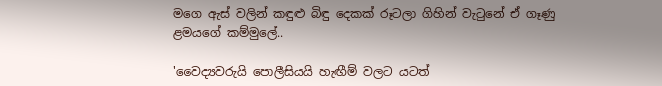මගෙ ඇස් වලින් කඳුළු බිඳු දෙකක් රූටලා ගිහින් වැටුනේ ඒ ගෑණු ළමයගේ කම්මුලේ..

'වෛද්‍යවරුයි පොලීසියයි හැඟීම් වලට යටත්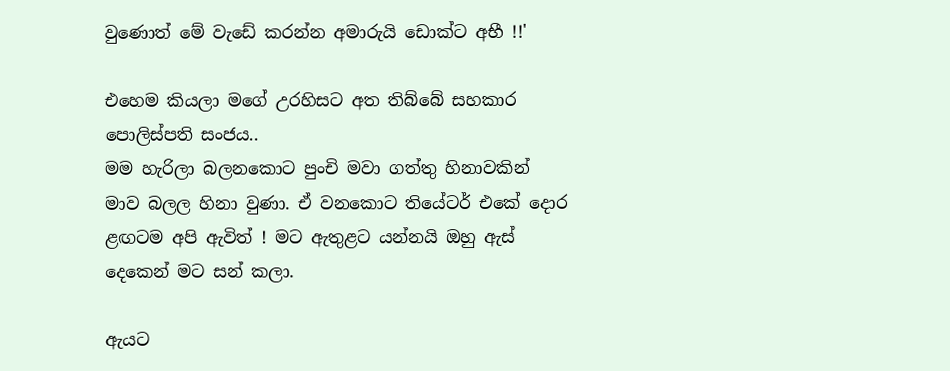වුණොත් මේ වැඩේ කරන්න අමාරුයි ඩොක්ට අභී !!'

එහෙම කියලා මගේ උරහිසට අත තිබ්බේ සහකාර පොලිස්පති සංජය..
මම හැරිලා බලනකොට පුංචි මවා ගත්තු හිනාවකින් මාව බලල හිනා වුණා. ඒ වනකොට තියේටර් එකේ දොර ළඟටම අපි ඇවිත් ! මට ඇතුළට යන්නයි ඔහු ඇස් දෙකෙන් මට සන් කලා.

ඇයට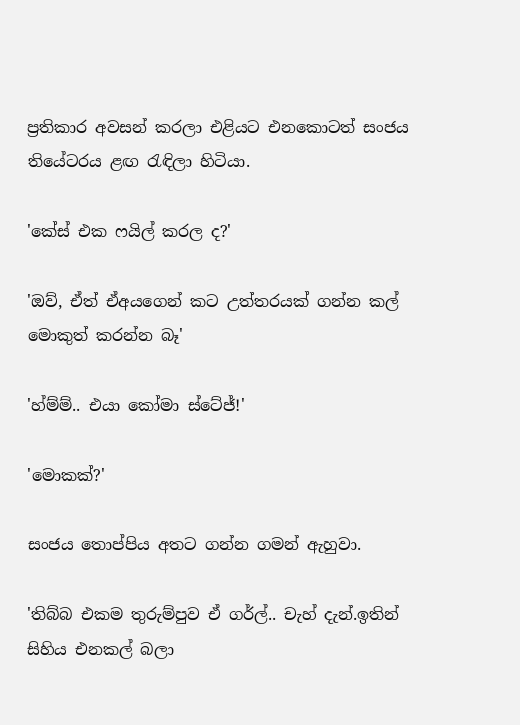ප්‍රතිකාර අවසන් කරලා එළියට එනකොටත් සංජය තියේටරය ළඟ රැඳිලා හිටියා.

'කේස් එක ෆයිල් කරල ද?'

'ඔව්, ඒත් ඒඅයගෙන් කට උත්තරයක් ගන්න කල් මොකුත් කරන්න බෑ'

'හ්ම්ම්.. එයා කෝමා ස්ටේජ්!'

'මොකක්?'

සංජය තොප්පිය අතට ගන්න ගමන් ඇහුවා.

'තිබ්බ එකම තුරුම්පුව ඒ ගර්ල්.. චැහ් දැන්.ඉතින් සිහිය එනකල් බලා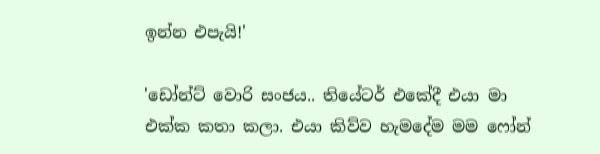ඉන්න එපැයි!'

'ඩෝන්ට් වොරි සංජය.. තියේටර් එකේදී එයා මා එක්ක කතා කලා. එයා කිව්ව හැමදේම මම ෆෝන්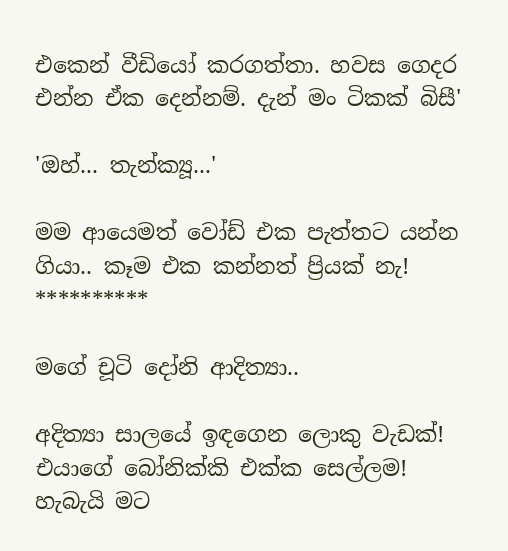එකෙන් වීඩියෝ කරගත්තා. හවස ගෙදර එන්න ඒක දෙන්නම්. දැන් මං ටිකක් බිසී'

'ඔහ්... තැන්ක්‍යූ...'

මම ආයෙමත් වෝඩ් එක පැත්තට යන්න ගියා.. කෑම එක කන්නත් ප්‍රියක් නැ!
**********

මගේ චූටි දෝනි ආදිත්‍යා..

අදිත්‍යා සාලයේ ඉඳගෙන ලොකු වැඩක්! එයාගේ බෝනික්කි එක්ක සෙල්ලම! හැබැයි මට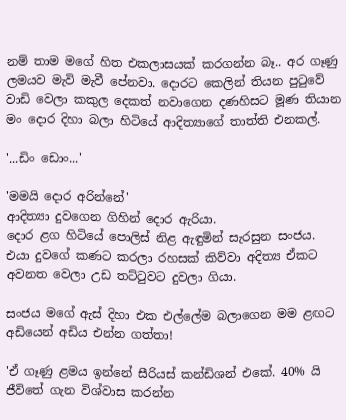නම් තාම මගේ හිත එකලාසයක් කරගන්න බෑ.. අර ගෑණු ලමයව මැවි මැවී පේනවා. දොරට කෙලින් තියන පුටුවේ වාඩි වෙලා කකුල දෙකත් නවාගෙන දණහිසට මූණ තියාන මං දොර දිහා බලා හිටියේ ආදිත්‍යාගේ තාත්ති එනකල්.

'...ඩිං ඩොං...'

'මමයි දොර අරින්නේ'
ආදිත්‍යා දුවගෙන ගිහින් දොර ඇරියා.
දොර ළග හිටියේ පොලිස් නිළ ඇඳුමින් සැරසුන සංජය.
එයා දුවගේ කණට කරලා රහසක් කිව්වා අදිත්‍ය ඒකට අවනත වෙලා උඩ තට්ටුවට දුවලා ගියා.

සංජය මගේ ඇස් දිහා එක එල්ලේම බලාගෙන මම ළඟට අඩියෙන් අඩිය එන්න ගත්තා!

'ඒ ගෑණු ළමය ඉන්නේ සීරියස් කන්ඩිශන් එකේ. 40% යි ජීවිතේ ගැන විශ්වාස කරන්න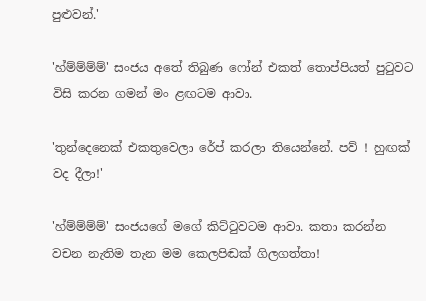පුළුවන්.'

'හ්ම්ම්ම්ම්' සංජය අතේ තිබුණ ෆෝන් එකත් තොප්පියත් පුටුවට විසි කරන ගමන් මං ළඟටම ආවා.

'තුන්දෙනෙක් එකතුවෙලා රේප් කරලා තියෙන්නේ. පව් ! හුඟක් වද දීලා!'

'හ්ම්ම්ම්ම්' සංජයගේ මගේ කිට්ටුවටම ආවා. කතා කරන්න වචන නැතිම තැන මම කෙලපිඬක් ගිලගත්තා!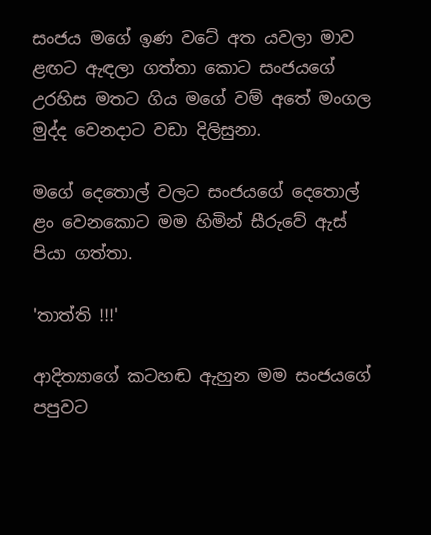සංජය මගේ ඉණ වටේ අත යවලා මාව ළඟට ඇඳලා ගත්තා කොට සංජයගේ උරහිස මතට ගිය මගේ වම් අතේ මංගල මුද්ද වෙනදාට වඩා දිලිසුනා.

මගේ දෙතොල් වලට සංජයගේ දෙතොල් ළං වෙනකොට මම හිමින් සීරුවේ ඇස් පියා ගත්තා.

'තාත්ති !!!'

ආදිත්‍යාගේ කටහඬ ඇහුන මම සංජයගේ පපුවට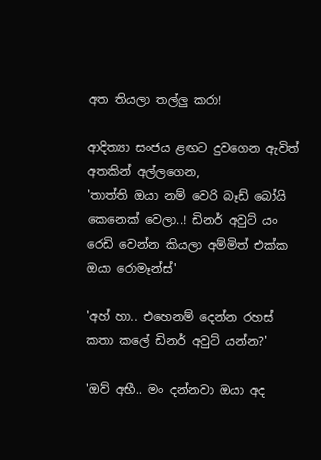අත තියලා තල්ලු කරා!

ආදිත්‍යා සංජය ළඟට දුවගෙන ඇවිත් අතකින් අල්ලගෙන,
'තාත්ති ඔයා නම් වෙරි බෑඩ් බෝයි කෙනෙක් වෙලා..! ඩිනර් අවුට් යං රෙඩි වෙන්න කියලා අම්මිත් එක්ක ඔයා රොමෑන්ස්'

'අහ් හා.. එහෙනම් දෙන්න රහස් කතා කලේ ඩිනර් අවුට් යන්න?'

'ඔව් අභී.. මං දන්නවා ඔයා අද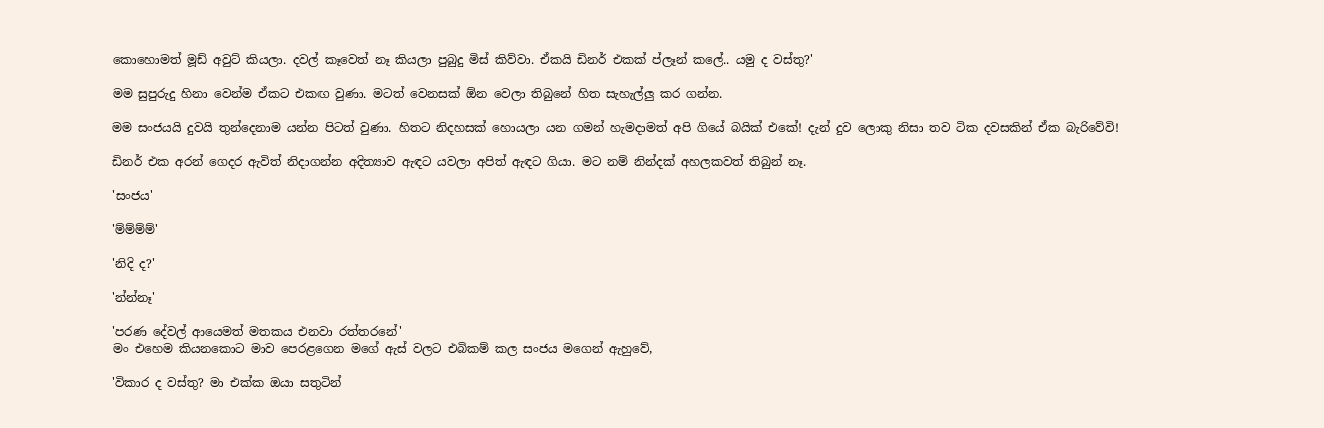කොහොමත් මූඩ් අවුට් කියලා. දවල් කෑවෙත් නෑ කියලා පුබුදු මිස් කිව්වා. ඒකයි ඩිනර් එකක් ප්ලෑන් කලේ.. යමු ද වස්තු?'

මම සුපුරුදු හිනා වෙන්ම ඒකට එකඟ වුණා. මටත් වෙනසක් ඕන වෙලා තිබුනේ හිත සැහැල්ලු කර ගන්න.

මම සංජයයි දුවයි තුන්දෙනාම යන්න පිටත් වුණා. හිතට නිදහසක් හොයලා යන ගමන් හැමදාමත් අපි ගියේ බයික් එකේ! දැන් දුව ලොකු නිසා තව ටික දවසකින් ඒක බැරිවේවි!

ඩිනර් එක අරන් ගෙදර ඇවිත් නිදාගන්න අදිත්‍යාව ඇඳට යවලා අපිත් ඇඳට ගියා. මට නම් නින්දක් අහලකවත් තිබුන් නෑ.

'සංජය'

'ම්ම්ම්ම්'

'නිදි ද?'

'න්න්නෑ'

'පරණ දේවල් ආයෙමත් මතකය එනවා රත්තරනේ'
මං එහෙම කියනකොට මාව පෙරළගෙන මගේ ඇස් වලට එබිකම් කල සංජය මගෙන් ඇහුවේ,

'විකාර ද වස්තු? මා එක්ක ඔයා සතුටින්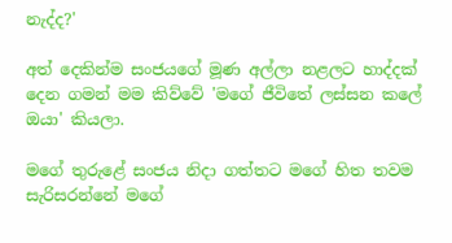නැද්ද?'

අත් දෙකින්ම සංජයගේ මූණ අල්ලා නළලට හාද්දක් දෙන ගමන් මම කිව්වේ 'මගේ ජීවිතේ ලස්සන කලේ ඔයා' කියලා.

මගේ තුරුළේ සංජය නිදා ගත්තට මගේ හිත තවම සැරිසරන්නේ මගේ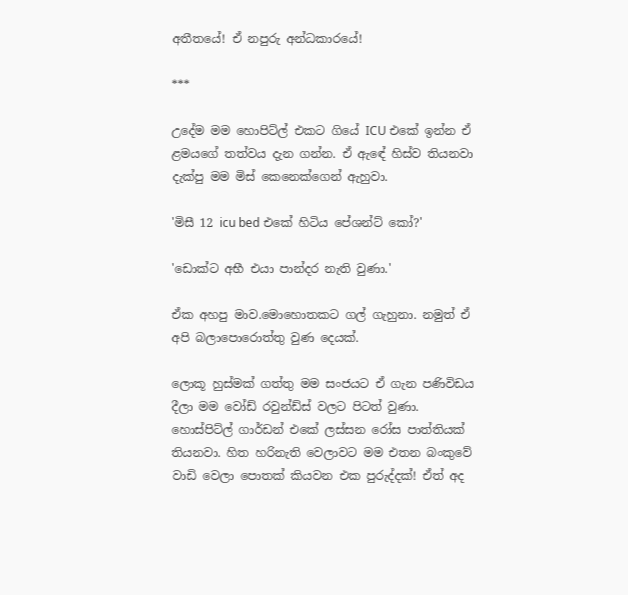අතීතයේ! ඒ නපුරු අන්ධකාරයේ!

***

උදේම මම හොපිට්ල් එකට ගියේ ICU එකේ ඉන්න ඒ ළමයගේ තත්වය දැන ගන්න. ඒ ඇඳේ හිස්ව තියනවා දැක්පු මම මිස් කෙනෙක්ගෙන් ඇහුවා.

'මිසී 12 icu bed එකේ හිටිය පේශන්ට් කෝ?'

'ඩොක්ට අභී එයා පාන්දර නැති වුණා.'

ඒක අහපු මාව.මොහොතකට ගල් ගැහුනා. නමුත් ඒ අපි බලාපොරොත්තු වුණ දෙයක්.

ලොකූ හුස්මක් ගත්තු මම සංජයට ඒ ගැන පණිවිඩය දීලා මම වෝඩ් රවුන්ඩ්ස් වලට පිටත් වුණා.
හොස්පිට්ල් ගාර්ඩන් එකේ ලස්සන රෝස පාත්තියක් තියනවා. හිත හරිනැති වෙලාවට මම එතන බංකුවේ වාඩි වෙලා පොතක් කියවන එක පුරුද්දක්! ඒත් අද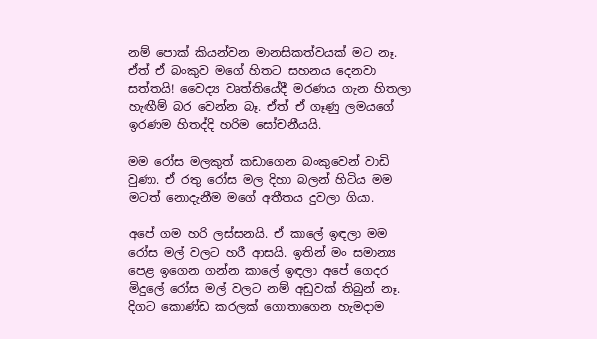නම් පොක් කියන්වන මානසිකත්වයක් මට නෑ. ඒත් ඒ බංකුව මගේ හිතට සහනය දෙනවා සත්තයි! වෛද්‍ය වෘත්තියේදී මරණය ගැන හිතලා හැඟීම් බර වෙන්න බෑ. ඒත් ඒ ගෑණු ලමයගේ ඉරණම හිතද්දි හරිම සෝචනීයයි.

මම රෝස මලකුත් කඩාගෙන බංකුවෙන් වාඩි වුණා. ඒ රතු රෝස මල දිහා බලන් හිටිය මම මටත් නොදැනීම මගේ අතීතය දුවලා ගියා.

අපේ ගම හරි ලස්සනයි. ඒ කාලේ ඉඳලා මම රෝස මල් වලට හරී ආසයි. ඉතින් මං සමාන්‍ය පෙළ ඉගෙන ගන්න කාලේ ඉඳලා අපේ ගෙදර මිදුලේ රෝස මල් වලට නම් අඩුවක් තිබුන් නෑ. දිගට කොණ්ඩ කරලක් ගොතාගෙන හැමදාම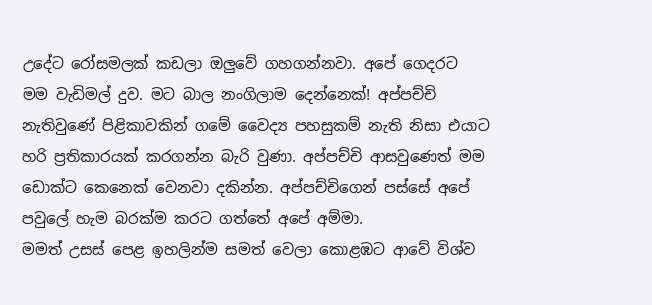උදේට රෝසමලක් කඩලා ඔලුවේ ගහගන්නවා. අපේ ගෙදරට මම වැඩිමල් දුව. මට බාල නංගිලාම දෙන්නෙක්! අප්පච්චි නැතිවුණේ පිළිකාවකින් ගමේ වෛද්‍ය පහසුකම් නැති නිසා එයාට හරි ප්‍රතිකාරයක් කරගන්න බැරි වුණා. අප්පච්චි ආසවුණෙත් මම ඩොක්ට කෙනෙක් වෙනවා දකින්න. අප්පච්චිගෙන් පස්සේ අපේ පවුලේ හැම බරක්ම කරට ගත්තේ අපේ අම්මා.
මමත් උසස් පෙළ ඉහලින්ම සමත් වෙලා කොළඹට ආවේ විශ්ව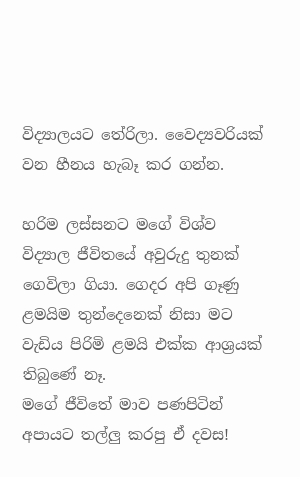විද්‍යාලයට තේරිලා. වෛද්‍යවරියක් වන හීනය හැබෑ කර ගන්න.

හරිම ලස්සනට මගේ විශ්ව විද්‍යාල ජීවිතයේ අවුරුදු තුනක් ගෙවිලා ගියා. ගෙදර අපි ගෑණු ළමයිම තුන්දෙනෙක් නිසා මට වැඩිය පිරිමි ළමයි එක්ක ආශ්‍රයක් තිබුණේ නෑ.
මගේ ජීවිතේ මාව පණපිටින් අපායට තල්ලු කරපු ඒ දවස!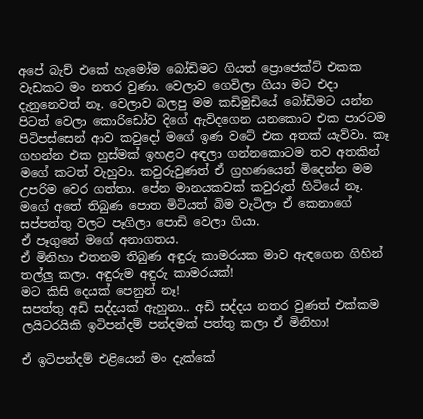අපේ බැච් එකේ හැමෝම බෝඩිමට ගියත් ප්‍රොජෙක්ට් එකක වැඩකට මං නතර වුණා. වෙලාව ගෙවිලා ගියා මට එදා දැනුනෙවත් නෑ. වෙලාව බලපු මම කඩිමුඩියේ බෝඩිමට යන්න පිටත් වෙලා කොරිඩෝව දිගේ ඇවිදගෙන යනකොට එක පාරටම පිටිපස්සෙන් ආව කවුදෝ මගේ ඉණ වටේ එක අතක් යැව්වා. කෑ ගහන්න එක හුස්මක් ඉහළට අඳලා ගන්නකොටම තව අතකින් මගේ කටත් වැහුවා. කවුරුවුණත් ඒ ග්‍රහණයෙන් මිදෙන්න මම උපරිම වෙර ගත්‍තා. පේන මානයකවක් කවුරුත් හිටියේ නෑ.
මගේ අතේ තිබුණ පොත මිටියත් බිම වැටිලා ඒ කෙනාගේ සප්පත්තු වලට පෑගිලා පොඩි වෙලා ගියා.
ඒ පෑගුනේ මගේ අනාගතය.
ඒ මිනිහා එතනම තිබුණ අඳුරු කාමරයක මාව ඇඳගෙන ගිහින් තල්ලු කලා. අඳුරුම අඳුරු කාමරයක්!
මට කිසි දෙයක් පෙනුන් නෑ!
සපත්තු අඩි සද්දයක් ඇහුනා.. අඩි සද්දය නතර වුණත් එක්කම ලයිටරයිකි ඉටිපන්දම් පන්දමක් පත්තු කලා ඒ මිනිහා!

ඒ ඉටිපන්දම් එළියෙන් මං දැක්කේ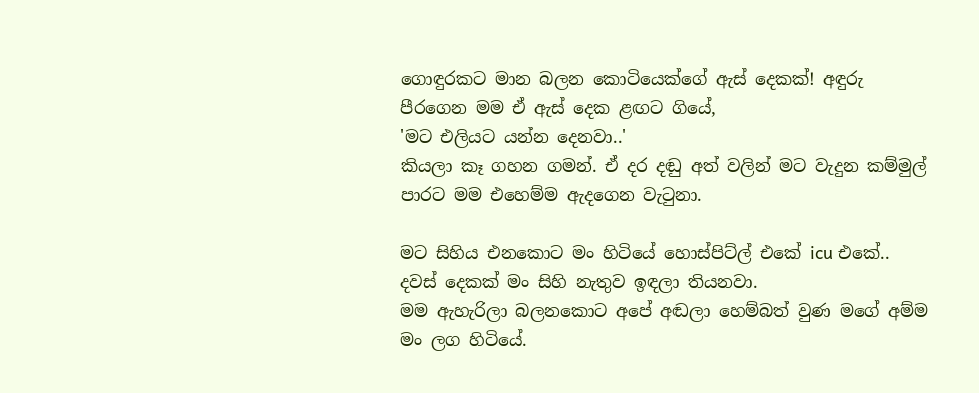ගොඳුරකට මාන බලන කොටියෙක්ගේ ඇස් දෙකක්! අඳුරු පීරගෙන මම ඒ ඇස් දෙක ළඟට ගියේ,
'මට එලියට යන්න දෙනවා..'
කියලා කෑ ගහන ගමන්. ඒ දර දඬු අත් වලින් මට වැදුන කම්මුල් පාරට මම එහෙම්ම ඇදගෙන වැටුනා.

මට සිහිය එනකොට මං හිටියේ හොස්පිට්ල් එකේ icu එකේ.. දවස් දෙකක් මං සිහි නැතුව ඉඳලා තියනවා.
මම ඇහැරිලා බලනකොට අපේ අඬලා හෙම්බත් වුණ මගේ අම්ම මං ලග හිටියේ.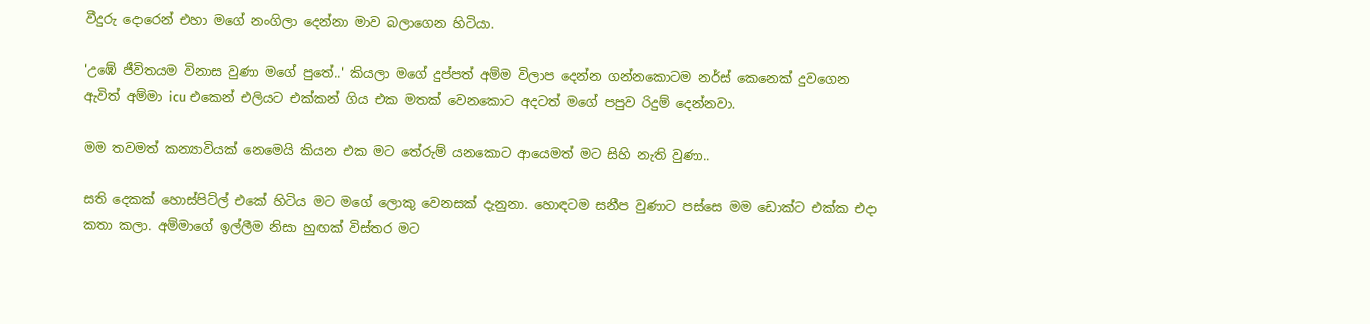වීදුරු දොරෙන් එහා මගේ නංගිලා දෙන්නා මාව බලාගෙන හිටියා.

'උඹේ ජීවිතයම විනාස වුණා මගේ පුතේ..' කියලා මගේ දුප්පත් අම්ම විලාප දෙන්න ගන්නකොටම නර්ස් කෙනෙක් දුවගෙන ඇවිත් අම්මා icu එකෙන් එලියට එක්කන් ගිය එක මතක් වෙනකොට අදටත් මගේ පපුව රිදුම් දෙන්නවා.

මම තවමත් කන්‍යාවියක් නෙමෙයි කියන එක මට තේරුම් යනකොට ආයෙමත් මට සිහි නැති වුණා..

සති දෙකක් හොස්පිට්ල් එකේ හිටිය මට මගේ ලොකු වෙනසක් දැනුනා. හොඳටම සනීප වුණාට පස්සෙ මම ඩොක්ට එක්ක එදා කතා කලා. අම්මාගේ ඉල්ලීම නිසා හුඟක් විස්තර මට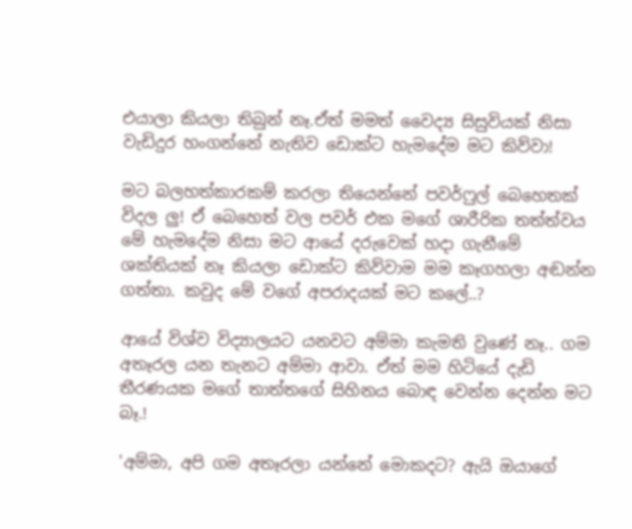එයාලා කියලා තිබුන් නෑ.ඒත් මමත් වෛද්‍ය සිසුවියක් නිසා වැඩිදුර හංගන්නේ නැතිව ඩොක්ට හැමදේම මට කිව්වා!

මට බලහත්කාරකම් කරලා තියෙන්නේ පවර්ෆුල් බෙහෙතක් විදල ලු! ඒ බෙහෙත් වල පවර් එක මගේ ශාරීරික තත්ත්වය මේ හැමදේම නිසා මට ආයේ දරුවෙක් හදා ගැනීමේ ශක්තියක් නෑ කියලා ඩොක්ට කිව්වාම මම කෑගහලා අඬන්න ගත්තා. කවුද මේ වගේ අපරාදයක් මට කලේ..?

ආයේ විශ්ව විද්‍යාලයට යනවට අම්මා කැමති වුණේ නෑ.. ගම අතෑරල යන තැනට අම්මා ආවා. ඒත් මම හිටියේ දැඩි තීරණයක මගේ තාත්තගේ සිහිනය බොඳ වෙන්න දෙන්න මට බෑ.!

'අම්මා, අපි ගම අතෑරලා යන්නේ මොකදට? ඇයි ඔයාගේ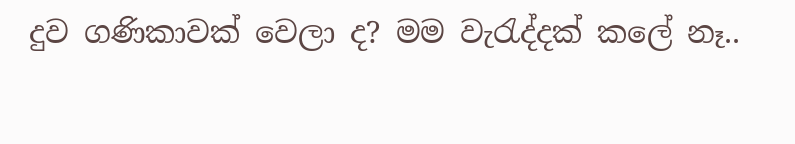දුව ගණිකාවක් වෙලා ද? මම වැරැද්දක් කලේ නෑ..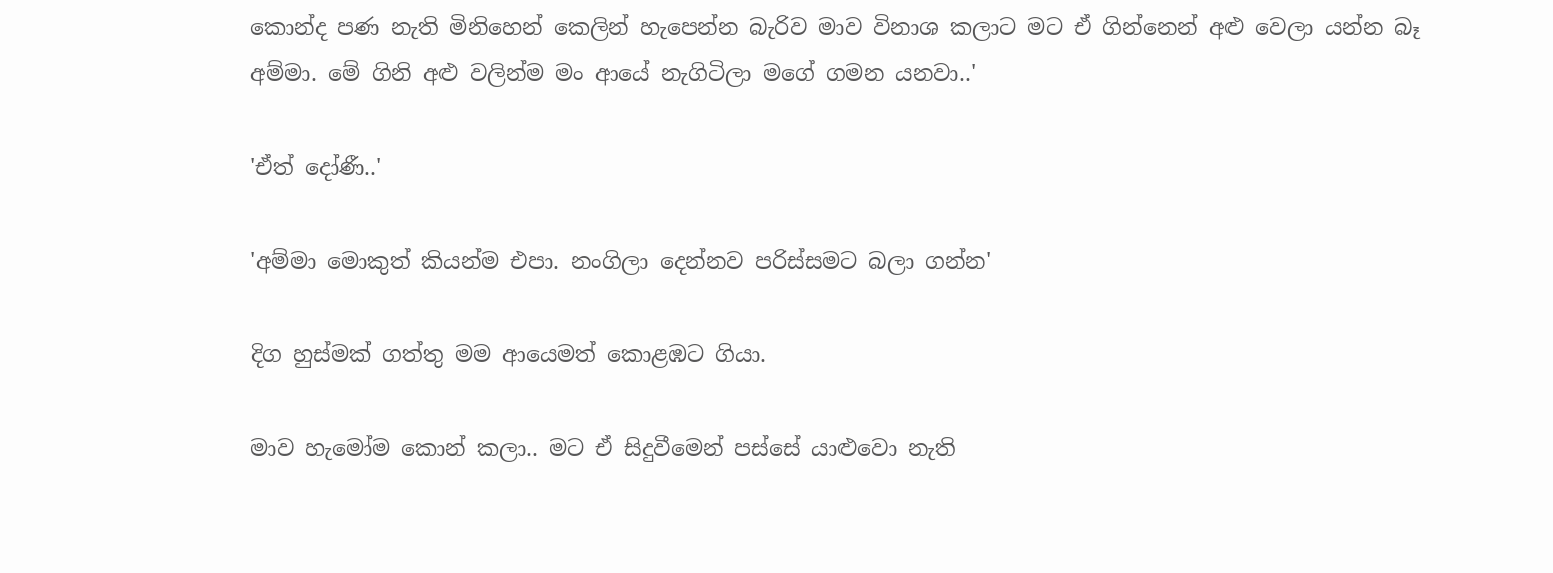කොන්ද පණ නැති මිනිහෙන් කෙලින් හැපෙන්න බැරිව මාව විනාශ කලාට මට ඒ ගින්නෙන් අළු වෙලා යන්න බෑ අම්මා. මේ ගිනි අළු වලින්ම මං ආයේ නැගිටිලා මගේ ගමන යනවා..'

'ඒත් දෝණී..'

'අම්මා මොකුත් කියන්ම එපා. නංගිලා දෙන්නව පරිස්සමට බලා ගන්න'

දිග හුස්මක් ගත්තු මම ආයෙමත් කොළඹට ගියා.

මාව හැමෝම කොන් කලා.. මට ඒ සිදුවීමෙන් පස්සේ යාළුවො නැති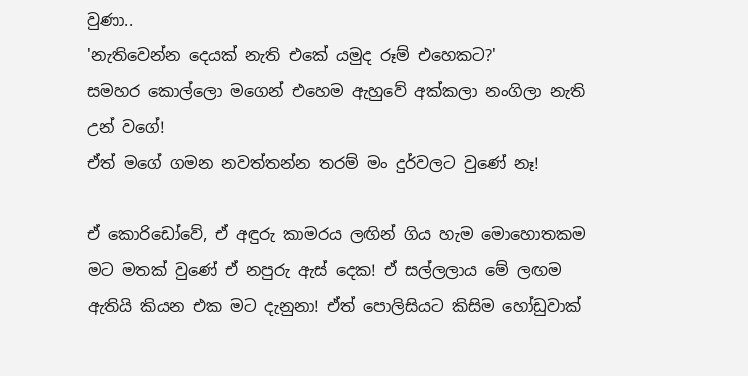වුණා..
'නැතිවෙන්න දෙයක් නැති එකේ යමුද රූම් එහෙකට?'
සමහර කොල්ලො මගෙන් එහෙම ඇහුවේ අක්කලා නංගිලා නැති උන් වගේ!
ඒත් මගේ ගමන නවත්තන්න තරම් මං දුර්වලට වුණේ නෑ!

ඒ කොරිඩෝවේ, ඒ අඳුරු කාමරය ලඟින් ගිය හැම මොහොතකම මට මතක් වුණේ ඒ නපුරු ඇස් දෙක! ඒ සල්ලලාය මේ ලඟම ඇතියි කියන එක මට දැනුනා! ඒත් පොලිසියට කිසිම හෝඩුවාක්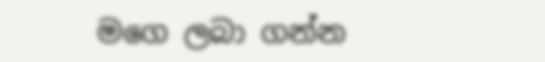මගෙ ලබා ගන්න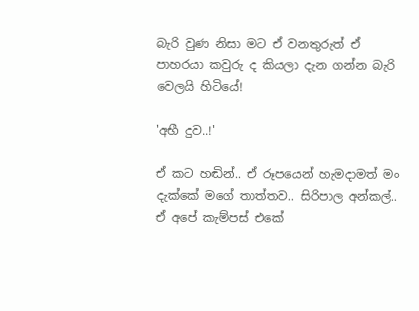බැරි වුණ නිසා මට ඒ වනතුරුත් ඒ පාහරයා කවුරු ද කියලා දැන ගන්න බැරි වෙලයි හිටියේ!

'අභී දුව..!'

ඒ කට හඬින්.. ඒ රූපයෙන් හැමදාමත් මං දැක්කේ මගේ තාත්තව.. සිරිපාල අන්කල්.. ඒ අපේ කැම්පස් එකේ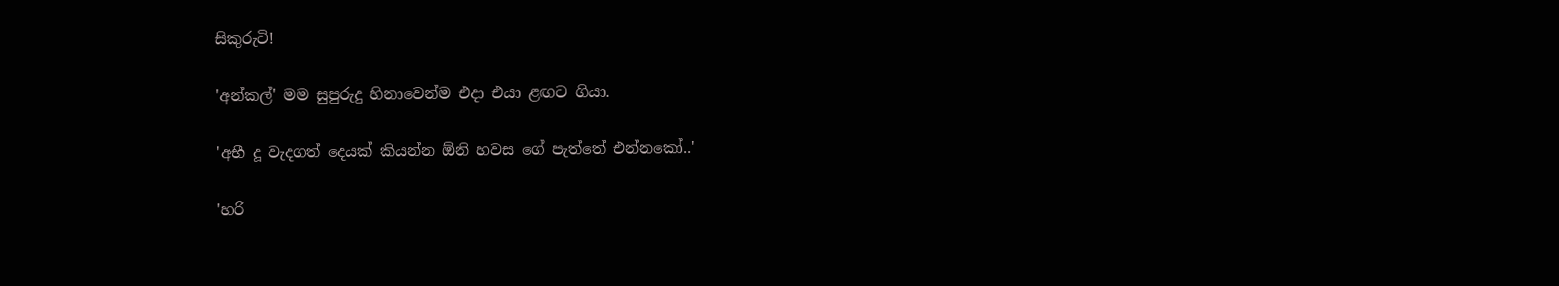සිකුරුටි!

'අන්කල්' මම සුපුරුදු හිනාවෙන්ම එදා එයා ළඟට ගියා.

'අභී දූ වැදගත් දෙයක් කියන්න ඕනි හවස ගේ පැත්තේ එන්නකෝ..'

'හරි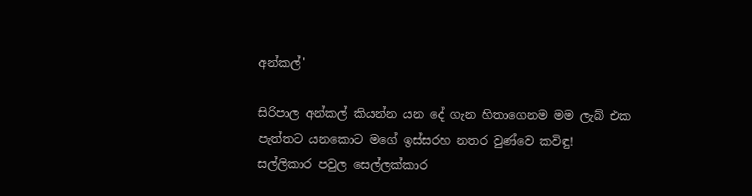අන්කල්'

සිරිපාල අන්කල් කියන්න යන දේ ගැන හිතාගෙනම මම ලැබ් එක පැත්තට යනකොට මගේ ඉස්සරහ නතර වුණ්වෙ කවිඳු!
සල්ලිකාර පවුල සෙල්ලක්කාර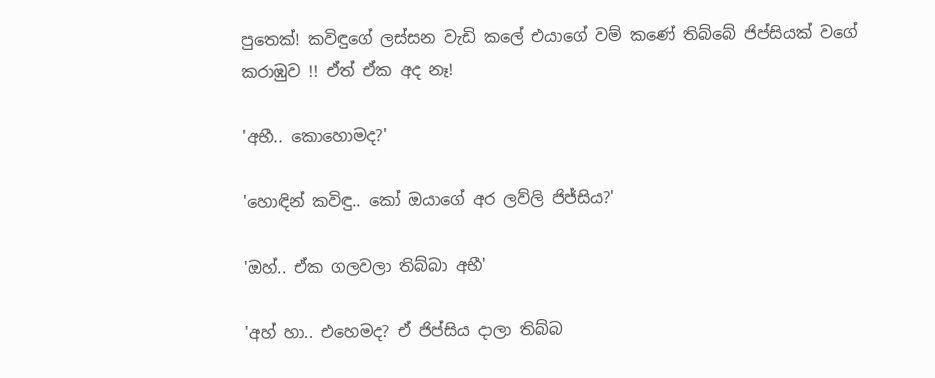පුතෙක්! කවිඳුගේ ලස්සන වැඩි කලේ එයාගේ වම් කණේ තිබ්බේ ජිප්සියක් වගේ කරාඹුව !! ඒත් ඒක අද නෑ!

'අභී.. කොහොමද?'

'හොඳින් කවිඳු.. කෝ ඔයාගේ අර ලව්ලි ජිජ්සිය?'

'ඔහ්.. ඒක ගලවලා තිබ්බා අභී'

'අහ් හා.. එහෙමද? ඒ ජිප්සිය දාලා තිබ්බ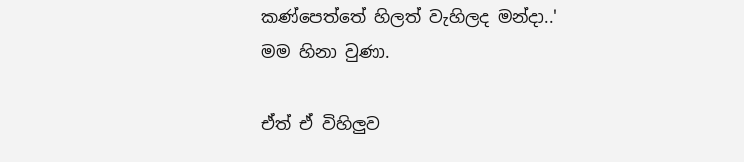කණ්පෙත්තේ හිලත් වැහිලද මන්දා..' මම හිනා වුණා.

ඒත් ඒ විහිලුව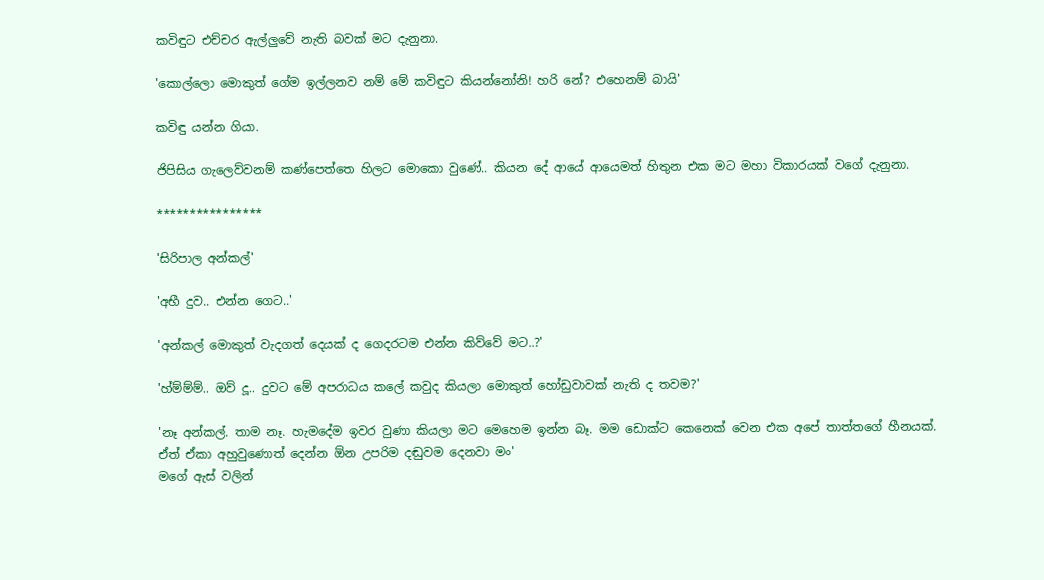කවිඳුට එච්චර ඇල්ලුවේ නැති බවක් මට දැනුනා.

'කොල්ලො මොකුත් ගේම ඉල්ලනව නම් මේ කවිඳුට කියන්නෝනි! හරි නේ? එහෙනම් බායි'

කවිඳු යන්න ගියා.

ජිපිසිය ගැලෙව්වනම් කණ්පෙත්තෙ හිලට මොකො වුණේ.. කියන දේ ආයේ ආයෙමත් හිතුන එක මට මහා විකාරයක් වගේ දැනුනා.

****************

'සිරිපාල අන්කල්'

'අභී දුව.. එන්න ගෙට..'

'අන්කල් මොකුත් වැදගත් දෙයක් ද ගෙදරටම එන්න කිව්වේ මට..?'

'හ්ම්ම්ම්.. ඔව් දූ.. දුවට මේ අපරාධය කලේ කවුද කියලා මොකුත් හෝඩුවාවක් නැති ද තවම?'

'නෑ අන්කල්. තාම නෑ. හැමදේම ඉවර වුණා කියලා මට මෙහෙම ඉන්න බෑ. මම ඩොක්ට කෙනෙක් වෙන එක අපේ තාත්තගේ හීනයක්. ඒත් ඒකා අහුවුණොත් දෙන්න ඕන උපරිම දඬුවම දෙනවා මං'
මගේ ඇස් වලින්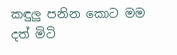කඳුලු පනින කොට මම දත් මිටි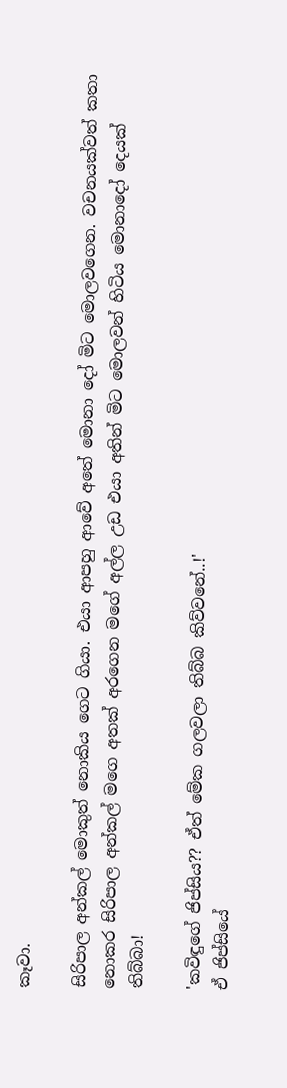කෑවා.

සිරිපාල අන්කල් මොකුත් නොකිය ගෙට ගියා. එයා ආපහු ආවේ අතේ මොනා දෝ මිට මොලවගෙන. වචනයක්වත් කතා නොකර සිරිපාල අන්කල් මගෙ අතක් අරගෙන මගේ අල්ල උඩ එයා අතින් මිට මොලවන් හිටිය මොනාදෝ දෙයක් තිබ්බා!

'කවිඳුගේ ජිප්සිය?? ඒත් මේක ගලවලා තිබ්බ කිව්වනේ..!'
ඒ ජිප්සියේ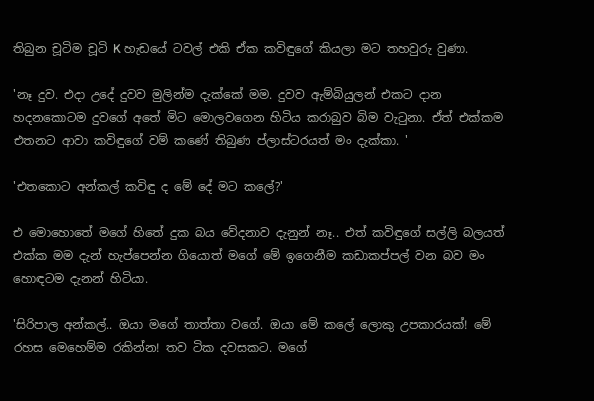තිබුන චූටිම චූටි K හැඩයේ ටවල් එකි ඒක කවිඳුගේ කියලා මට තහවුරු වුණා.

'නෑ දුව. එදා උදේ දුවව මුලින්ම දැක්කේ මම. දුවව ඇම්බියුලන් එකට දාන හදනකොටම දුවගේ අතේ මිට මොලවගෙන හිටිය කරාබුව බිම වැටුනා. ඒත් එක්කම එතනට ආවා කවිඳුගේ වම් කණේ තිබුණ ප්ලාස්ටරයත් මං දැක්කා. '

'එතකොට අන්කල් කවිඳු ද මේ දේ මට කලේ?'

එ මොහොතේ මගේ හිතේ දුක බය වේදනාව දැනුන් නෑ.. එත් කවිඳුගේ සල්ලි බලයත් එක්ක මම දැන් හැප්පෙන්න ගියොත් මගේ මේ ඉගෙනීම කඩාකප්පල් වන බව මං හොඳටම දැනන් හිටියා.

'සිරිපාල අන්කල්.. ඔයා මගේ තාත්තා වගේ. ඔයා මේ කලේ ලොකු උපකාරයක්! මේ රහස මෙහෙම්ම රකින්න! තව ටික දවසකට. මගේ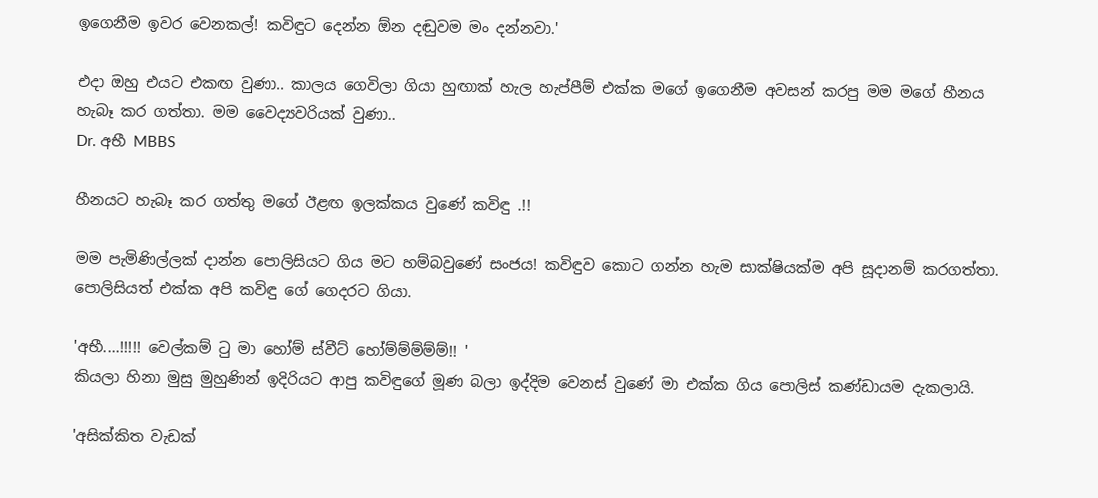ඉගෙනීම ඉවර වෙනකල්! කවිඳුට දෙන්න ඕන දඬුවම මං දන්නවා.'

එදා ඔහු එයට එකඟ වුණා.. කාලය ගෙවිලා ගියා හුඟාක් හැල හැප්පීම් එක්ක මගේ ඉගෙනීම අවසන් කරපු මම මගේ හීනය හැබෑ කර ගත්තා. මම වෛද්‍යවරියක් වුණා..
Dr. අභී MBBS

හීනයට හැබෑ කර ගත්තු මගේ ඊළඟ ඉලක්කය වුණේ කවිඳු .!!

මම පැමිණිල්ලක් දාන්න පොලිසියට ගිය මට හම්බවුණේ සංජය! කවිඳුව කොට ගන්න හැම සාක්ෂියක්ම අපි සූදානම් කරගත්තා. පොලිසියත් එක්ක අපි කවිඳු ගේ ගෙදරට ගියා.

'අභී....!!!!! වෙල්කම් ටු මා හෝම් ස්වීට් හෝම්ම්ම්ම්ම්!! '
කියලා හිනා මුසු මුහුණින් ඉදිරියට ආපු කවිඳුගේ මූණ බලා ඉද්දිම වෙනස් වුණේ මා එක්ක ගිය පොලිස් කණ්ඩායම දැකලායි.

'අසික්කිත වැඩක්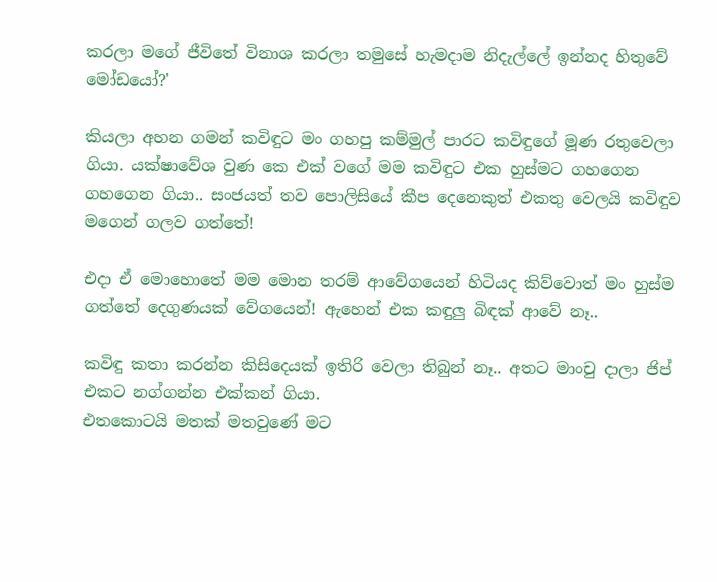කරලා මගේ ජීවිතේ විනාශ කරලා තමුසේ හැමදාම නිදැල්ලේ ඉන්නද හිතුවේ මෝඩයෝ?'

කියලා අහන ගමන් කවිඳුට මං ගහපු කම්මුල් පාරට කවිඳුගේ මූණ රතුවෙලා ගියා. යක්ෂාවේශ වුණ කෙ එක් වගේ මම කවිඳුට එක හුස්මට ගහගෙන ගහගෙන ගියා.. සංජයත් තව පොලිසියේ කීප දෙනෙකුත් එකතු වෙලයි කවිඳුව මගෙන් ගලව ගත්තේ!

එදා ඒ මොහොතේ මම මොන තරම් ආවේගයෙන් හිටියද කිව්වොත් මං හුස්ම ගත්තේ දෙගුණයක් වේගයෙන්! ඇහෙන් එක කඳුලු බිඳක් ආවේ නෑ..

කවිඳු කතා කරන්න කිසිදෙයක් ඉතිරි වෙලා තිබුන් නෑ.. අතට මාංචු දාලා ජිප් එකට නග්ගන්න එක්කන් ගියා.
එතකොටයි මතක් මතවුණේ මට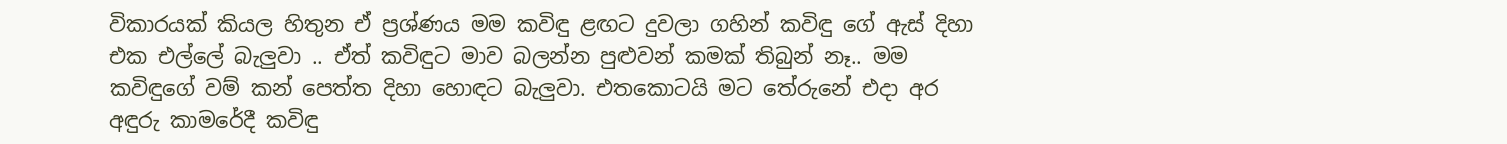විකාරයක් කියල හිතුන ඒ ප්‍රශ්ණය මම කවිඳු ළඟට දුවලා ගහින් කවිඳු ගේ ඇස් දිහා එක එල්ලේ බැලුවා .. ඒත් කවිඳුට මාව බලන්න පුළුවන් කමක් තිබුන් නෑ.. මම කවිඳුගේ වම් කන් පෙත්ත දිහා හොඳට බැලුවා. එතකොටයි මට තේරුනේ එදා අර අඳුරු කාමරේදී කවිඳු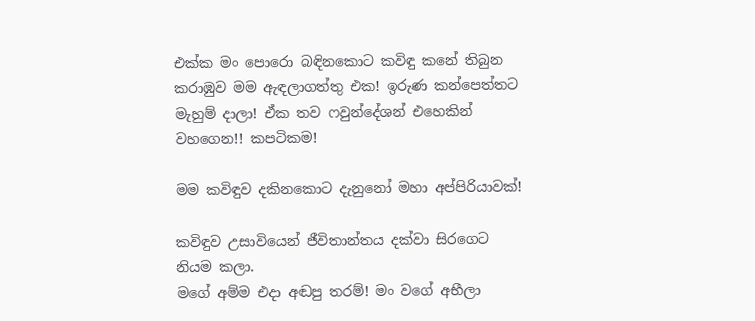එක්ක මං පොරො බඳිනකොට කවිඳු කනේ තිබුන කරාඹුව මම ඇඳලාගත්තු එක! ඉරුණ කන්පෙත්තට මැහුම් දාලා! ඒක තව ෆවුන්දේශන් එහෙකින් වහගෙන!! කපටිකම!

මම කවිඳුව දකිනකොට දැනුනෝ මහා අප්පිරියාවක්!

කවිඳුව උසාවියෙන් ජීවිතාන්තය දක්වා සිරගෙට නියම කලා.
මගේ අම්ම එදා අඬපු තරම්! මං වගේ අභීලා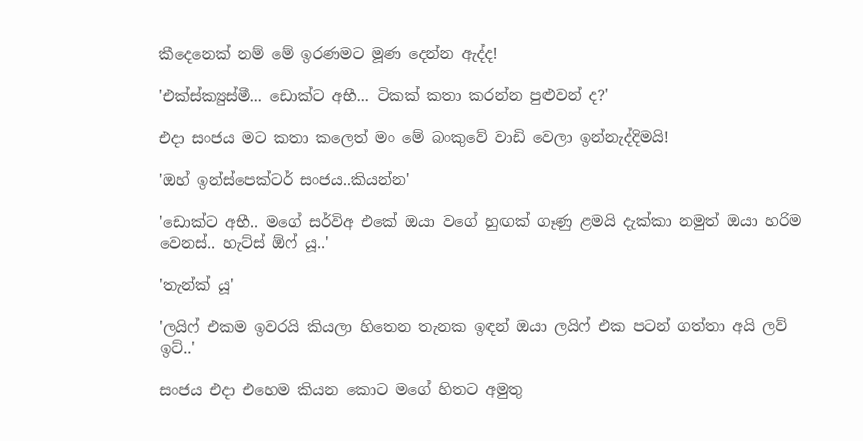කීදෙනෙක් නම් මේ ඉරණමට මූණ දෙන්න ඇද්ද!

'එක්ස්ක්‍යුස්මී... ඩොක්ට අභී... ටිකක් කතා කරන්න පුළුවන් ද?'

එදා සංජය මට කතා කලෙත් මං මේ බංකුවේ වාඩි වෙලා ඉන්නැද්දිමයි!

'ඔහ් ඉන්ස්පෙක්ටර් සංජය..කියන්න'

'ඩොක්ට අභී.. මගේ සර්විඅ එකේ ඔයා වගේ හුඟක් ගෑණු ළමයි දැක්කා නමුත් ඔයා හරිම වෙනස්.. හැට්ස් ඕෆ් යූ..'

'තැන්ක් යූ'

'ලයිෆ් එකම ඉවරයි කියලා හිතෙන තැනක ඉඳන් ඔයා ලයිෆ් එක පටන් ගත්තා අයි ලව් ඉට්..'

සංජය එදා එහෙම කියන කොට මගේ හිතට අමුතු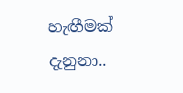හැඟීමක් දැනුනා..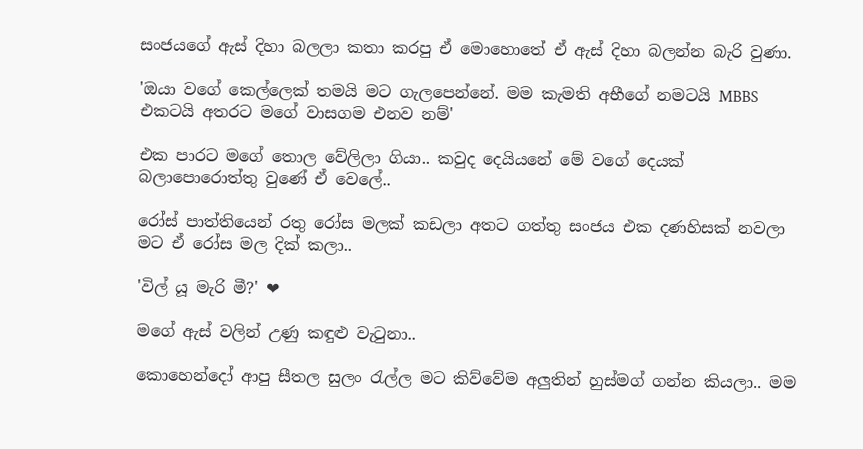සංජයගේ ඇස් දිහා බලලා කතා කරපු ඒ මොහොතේ ඒ ඇස් දිහා බලන්න බැරි වුණා.

'ඔයා වගේ කෙල්ලෙක් තමයි මට ගැලපෙන්නේ. මම කැමති අභීගේ නමටයි MBBS එකටයි අතරට මගේ වාසගම එනව නම්'

එක පාරට මගේ තොල වේලිලා ගියා.. කවුද දෙයියනේ මේ වගේ දෙයක් බලාපොරොත්තු වුණේ ඒ වෙලේ..

රෝස් පාත්තියෙන් රතු රෝස මලක් කඩලා අතට ගත්තු සංජය එක දණහිසක් නවලා මට ඒ රෝස මල දික් කලා..

'විල් යූ මැරි මී?' ❤

මගේ ඇස් වලින් උණු කඳුළු වැටුනා..

කොහෙන්දෝ ආපු සීතල සුලං රැල්ල මට කිව්වේම අලුතින් හුස්මග් ගන්න කියලා.. මම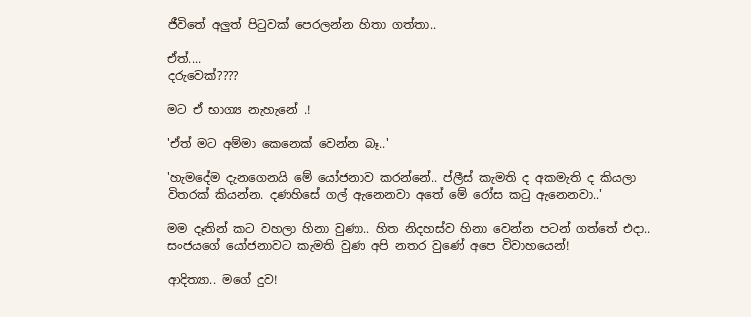ජීවිතේ අලුත් පිටුවක් පෙරලන්න හිතා ගත්තා..

ඒත්....
දරුවෙක්????

මට ඒ භාග්‍ය නැහැනේ .!

'ඒත් මට අම්මා කෙනෙක් වෙන්න බෑ..'

'හැමදේම දැනගෙනයි මේ යෝජනාව කරන්නේ.. ප්ලීස් කැමති ද අකමැති ද කියලා විතරක් කියන්න. දණහිසේ ගල් ඇනෙනවා අතේ මේ රෝස කටු ඇනෙනවා..'

මම දෑතින් කට වහලා හිනා වුණා.. හිත නිදහස්ව හිනා වෙන්න පටන් ගත්තේ එදා.. සංජයගේ යෝජනාවට කැමති වුණ අපි නතර වුණේ අපෙ විවාහයෙන්!

ආදිත්‍යා.. මගේ දුව!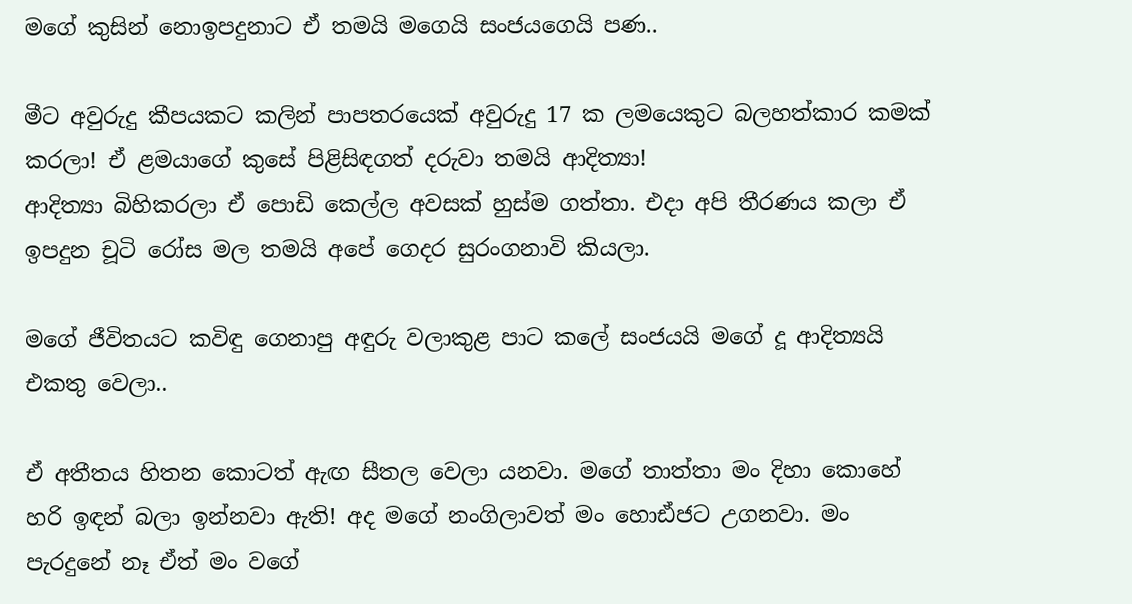මගේ කුසින් නොඉපදුනාට ඒ තමයි මගෙයි සංජයගෙයි පණ..

මීට අවුරුදු කීපයකට කලින් පාපතරයෙක් අවුරුදු 17 ක ලමයෙකුට බලහත්කාර කමක් කරලා! ඒ ළමයාගේ කුසේ පිළිසිඳගත් දරුවා තමයි ආදිත්‍යා!
ආදිත්‍යා බිහිකරලා ඒ පොඩි කෙල්ල අවසක් හුස්ම ගත්තා. එදා අපි තීරණය කලා ඒ ඉපදුන චූටි රෝස මල තමයි අපේ ගෙදර සුරංගනාවි කියලා.

මගේ ජීවිතයට කවිඳු ගෙනාපු අඳුරු වලාකුළ පාට කලේ සංජයයි මගේ දූ ආදිත්‍යයි එකතු වෙලා..

ඒ අතීතය හිතන කොටත් ඇඟ සීතල වෙලා යනවා. මගේ තාත්තා මං දිහා කොහේ හරි ඉඳන් බලා ඉන්නවා ඇති! අද මගේ නංගිලාවත් මං හොඪ්ජට උගනවා. මං පැරදුනේ නෑ ඒත් මං වගේ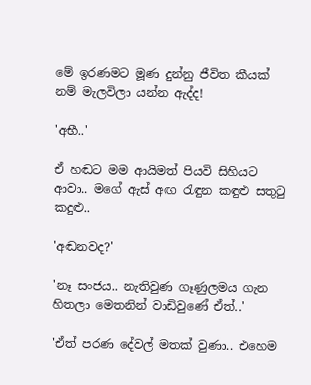මේ ඉරණමට මූණ දුන්නු ජීවිත කීයක් නම් මැලවිලා යන්න ඇද්ද!

'අභී..'

ඒ හඬට මම ආයිමත් පියවි සිහියට ආවා.. මගේ ඇස් අඟ රැඳුන කඳුළු සතුටු කදුළු..

'අඬනවද?'

'නෑ සංජය.. නැතිවුණ ගෑණුලමය ගැන හිතලා මෙතනින් වාඩිවුණේ ඒත්..'

'ඒත් පරණ දේවල් මතක් වුණා.. එහෙම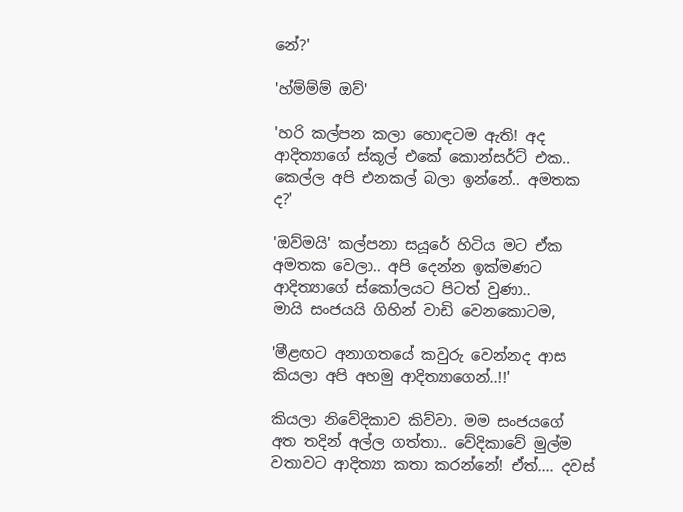නේ?'

'හ්ම්ම්ම් ඔව්'

'හරි කල්පන කලා හොඳටම ඇති! අද ආදිත්‍යාගේ ස්කූල් එකේ කොන්සර්ට් එක.. කෙල්ල අපි එනකල් බලා ඉන්නේ.. අමතක ද?'

'ඔව්මයි' කල්පනා සයූරේ හිටිය මට ඒක අමතක වෙලා.. අපි දෙන්න ඉක්මණට ආදිත්‍යාගේ ස්කෝලයට පිටත් වුණා..
මායි සංජයයි ගිහින් වාඩි වෙනකොටම,

'මීළඟට අනාගතයේ කවුරු වෙන්නද ආස කියලා අපි අහමු ආදිත්‍යාගෙන්..!!'

කියලා නිවේදිකාව කිව්වා. මම සංජයගේ අත තදින් අල්ල ගත්තා.. වේදිකාවේ මුල්ම වතාවට ආදිත්‍යා කතා කරන්නේ! ඒත්.... දවස්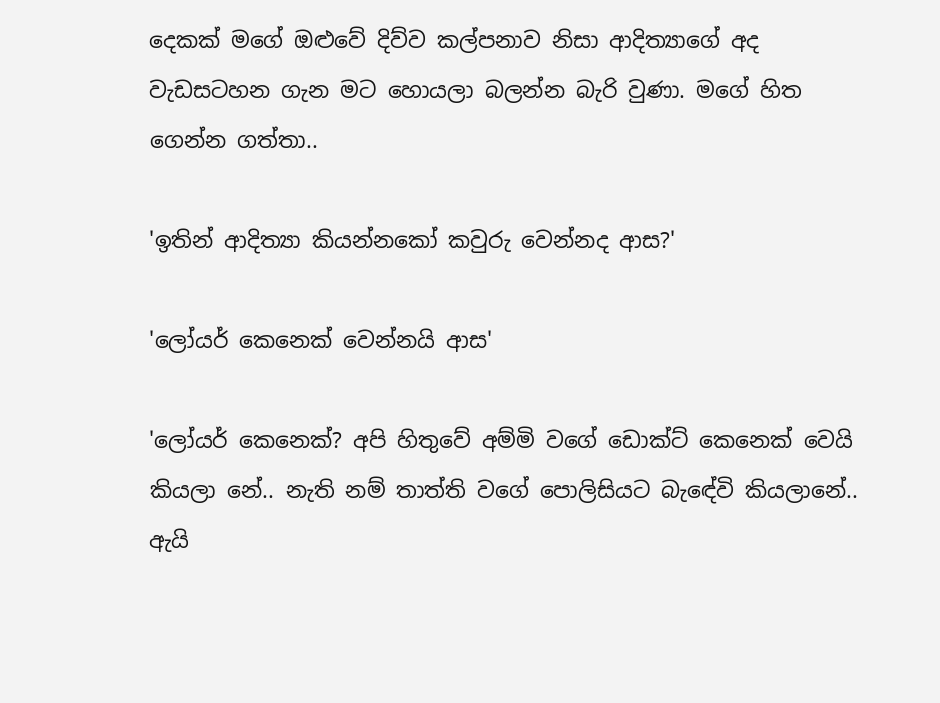දෙකක් මගේ ඔළුවේ දිව්ව කල්පනාව නිසා ආදිත්‍යාගේ අද වැඩසටහන ගැන මට හොයලා බලන්න බැරි වුණා. මගේ හිත ගෙන්න ගත්තා..

'ඉතින් ආදිත්‍යා කියන්නකෝ කවුරු වෙන්නද ආස?'

'ලෝයර් කෙනෙක් වෙන්නයි ආස'

'ලෝයර් කෙනෙක්? අපි හිතුවේ අම්මි වගේ ඩොක්ට් කෙනෙක් වෙයි කියලා නේ.. නැති නම් තාත්ති වගේ පොලිසියට බැඳේවි කියලානේ.. ඇයි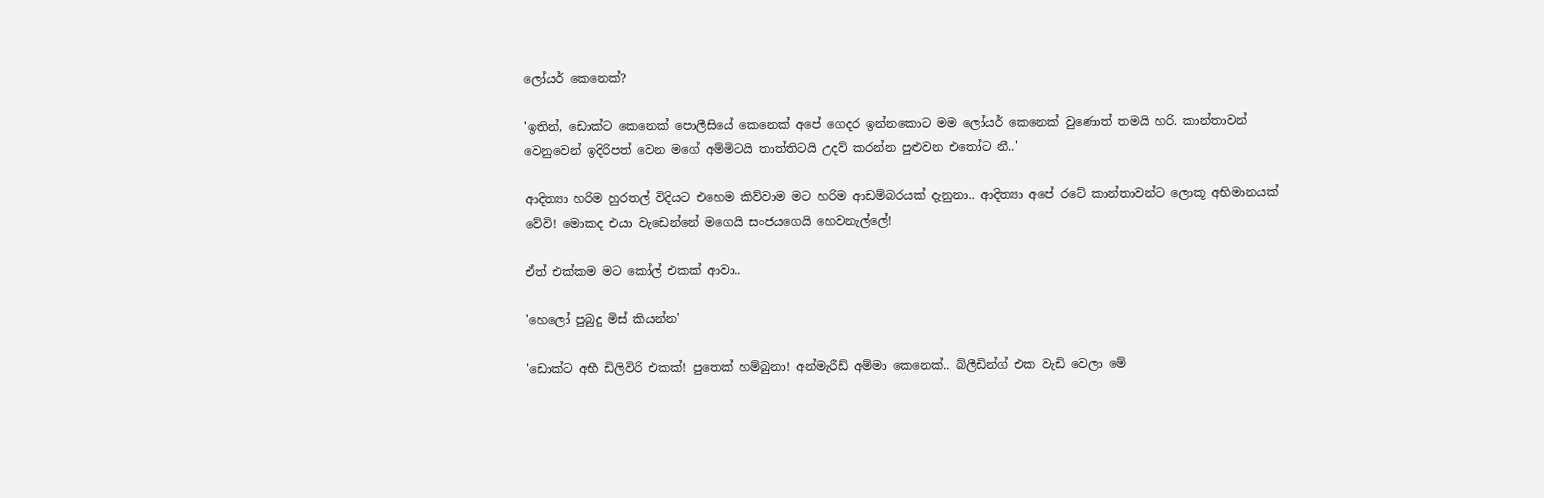ලෝයර් කෙනෙක්?

'ඉතින්, ඩොක්ට කෙනෙක් පොලීසියේ කෙනෙක් අපේ ගෙදර ඉන්නකොට මම ලෝයර් කෙනෙක් වුණොත් තමයි හරි. කාන්තාවන් වෙනුවෙන් ඉදිරිපත් වෙන මගේ අම්මිටයි තාත්තිටයි උදව් කරන්න පුළුවන එතෝට නී..'

ආදිත්‍යා හරිම හුරතල් විදියට එහෙම කිව්වාම මට හරිම ආඩම්බරයක් දැනුනා.. ආදිත්‍යා අපේ රටේ කාන්තාවන්ට ලොකූ අභිමානයක් වේවි! මොකද එයා වැඩෙන්නේ මගෙයි සංජයගෙයි හෙවනැල්ලේ!

ඒත් එක්කම මට කෝල් එකක් ආවා..

'හෙලෝ පුබුදු මිස් කියන්න'

'ඩොක්ට අභී ඩිලිවිරි එකක්! පුතෙක් හම්බුනා! අන්මැරීඩ් අම්මා කෙනෙක්.. බ්ලීඩින්ග් එක වැඩි වෙලා මේ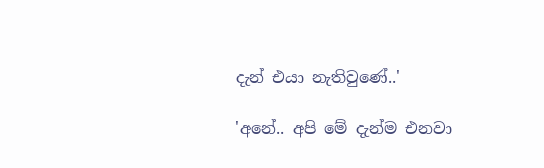දැන් එයා නැතිවුණේ..'

'අනේ.. අපි මේ දැන්ම එනවා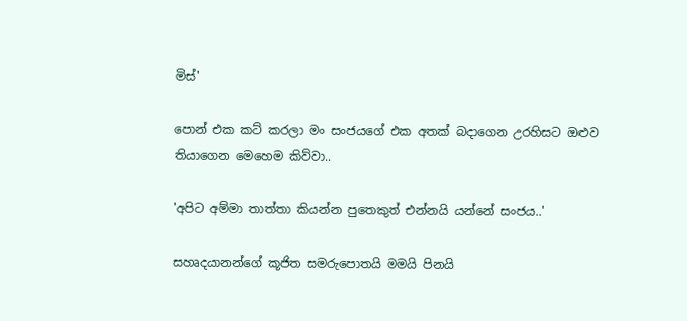මිස්'

පොන් එක කට් කරලා මං සංජයගේ එක අතක් බදාගෙන උරහිසට ඔළුව තියාගෙන මෙහෙම කිව්වා..

'අපිට අම්මා තාත්තා කියන්න පුතෙකුත් එන්නයි යන්නේ සංජය..'

සහෘදයානන්ගේ කූජිත සමරුපොතයි මමයි පිනයි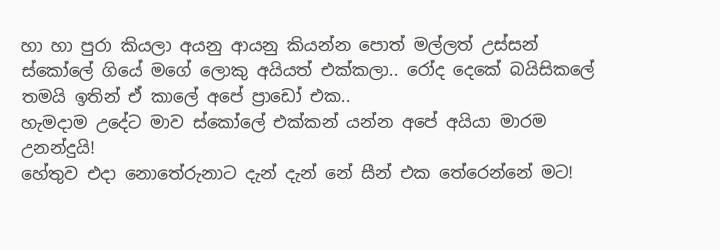හා හා පුරා කියලා අයනු ආයනු කියන්න පොත් මල්ලත් උස්සන් ස්කෝලේ ගියේ මගේ ලොකු අයියත් එක්කලා.. රෝද දෙකේ බයිසිකලේ තමයි ඉතින් ඒ කාලේ අපේ ප්‍රාඩෝ එක..
හැමදාම උදේට මාව ස්කෝලේ එක්කන් යන්න අපේ අයියා මාරම උනන්දුයි!
හේතුව එදා නොතේරුනාට දැන් දැන් නේ සීන් එක තේරෙන්නේ මට!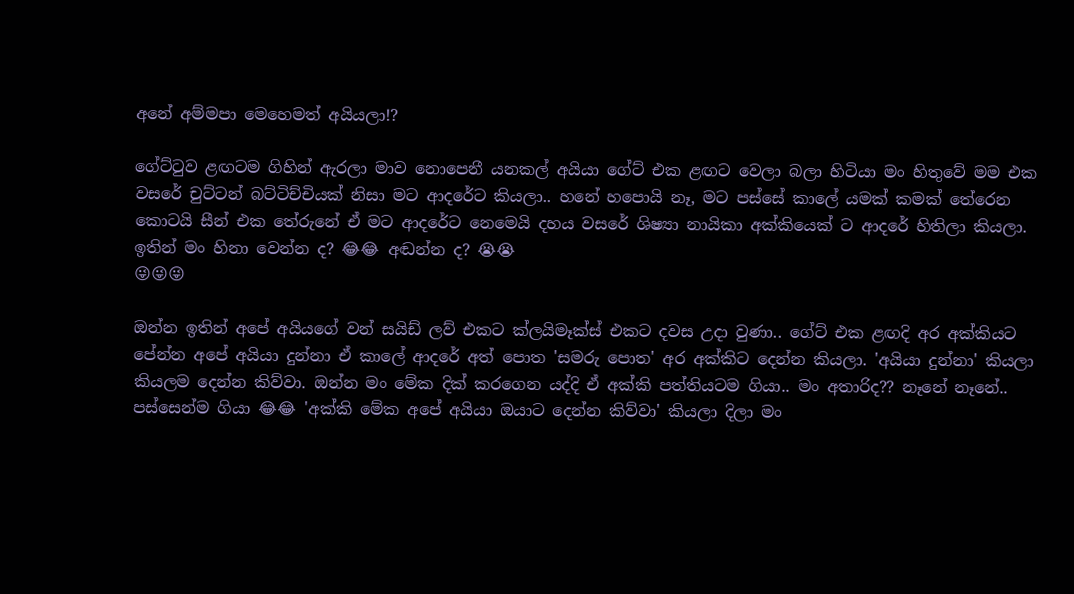අනේ අම්මපා මෙහෙමත් අයියලා!?

ගේට්ටුව ළඟටම ගිහින් ඇරලා මාව නොපෙනී යනකල් අයියා ගේට් එක ළඟට වෙලා බලා හිටියා මං හිතුවේ මම එක වසරේ චුට්ටන් බට්ටිච්චියක් නිසා මට ආදරේට කියලා.. හනේ හපොයි නෑ, මට පස්සේ කාලේ යමක් කමක් තේරෙන කොටයි සීන් එක තේරුනේ ඒ මට ආදරේට නෙමෙයි දහය වසරේ ශිෂ්‍යා නායිකා අක්කියෙක් ට ආදරේ හිතිලා කියලා. ඉතින් මං හිනා වෙන්න ද? 😂😂 අඬන්න ද? 😭😭
😜😜😜

ඔන්න ඉතින් අපේ අයියගේ වන් සයිඩ් ලව් එකට ක්ලයිමෑක්ස් එකට දවස උදා වුණා.. ගේට් එක ළඟදි අර අක්කියට පේන්න අපේ අයියා දුන්නා ඒ කාලේ ආදරේ අත් පොත 'සමරු පොත' අර අක්කිට දෙන්න කියලා. 'අයියා දුන්නා' කියලා කියලම දෙන්න කිව්වා. ඔන්න මං මේක දික් කරගෙන යද්දි ඒ අක්කි පත්තියටම ගියා.. මං අතාරිද?? නෑනේ නෑනේ.. පස්සෙන්ම ගියා 😂😂 'අක්කි මේක අපේ අයියා ඔයාට දෙන්න කිව්වා' කියලා දිලා මං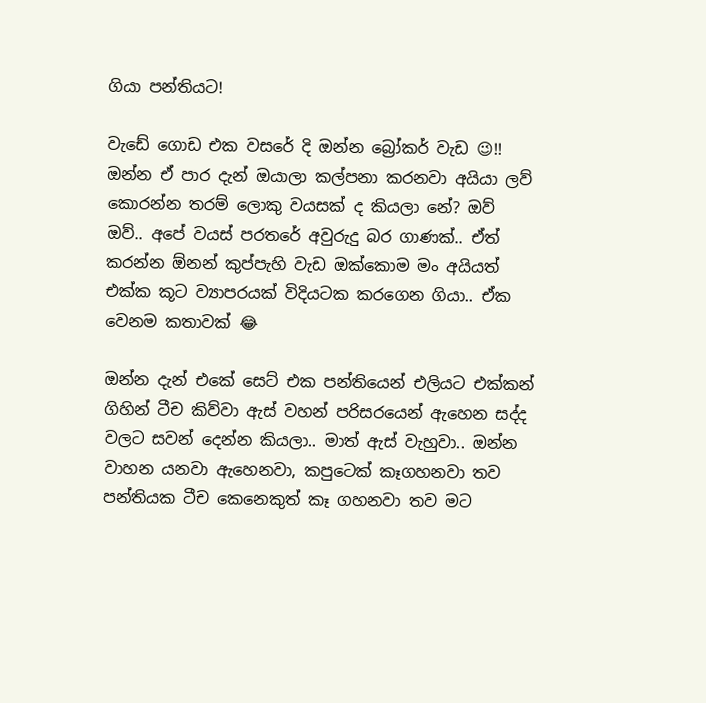ගියා පන්තියට!

වැඩේ ගොඩ එක වසරේ දි ඔන්න බ්‍රෝකර් වැඩ 😉!!
ඔන්න ඒ පාර දැන් ඔයාලා කල්පනා කරනවා අයියා ලව් කොරන්න තරම් ලොකු වයසක් ද කියලා නේ? ඔව් ඔව්.. අපේ වයස් පරතරේ අවුරුදු බර ගාණක්.. ඒත් කරන්න ඕනන් කුප්පැහි වැඩ ඔක්කොම මං අයියත් එක්ක කූට ව්‍යාපරයක් විදියටක කරගෙන ගියා.. ඒක වෙනම කතාවක් 😂

ඔන්න දැන් එකේ සෙට් එක පන්තියෙන් එලියට එක්කන් ගිහින් ටීච කිව්වා ඇස් වහන් පරිසරයෙන් ඇහෙන සද්ද වලට සවන් දෙන්න කියලා.. මාත් ඇස් වැහුවා.. ඔන්න වාහන යනවා ඇහෙනවා, කපුටෙක් කෑගහනවා තව පන්තියක ටීච කෙනෙකුත් කෑ ගහනවා තව මට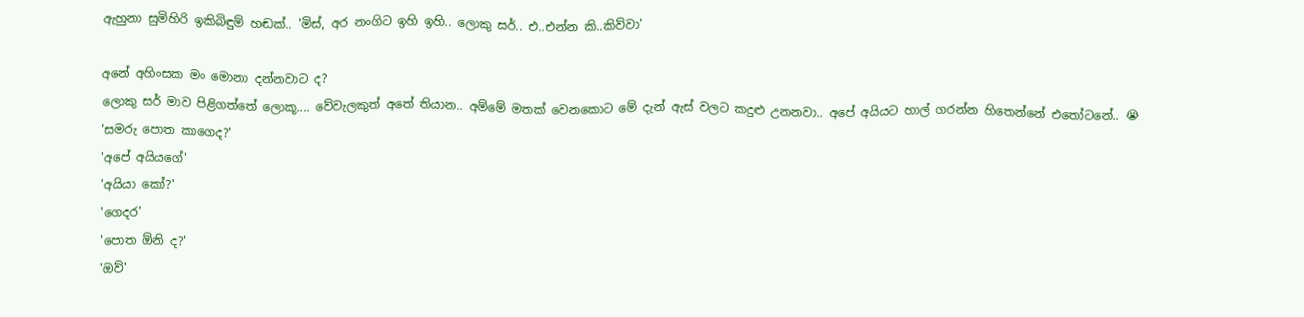ඇහුනා සුමිහිරි ඉකිබිඳුම් හඬක්.. 'මිස්, අර නංගිට ඉහි ඉහි.. ලොකු සර්.. එ..එන්න කි..කිව්වා'

අනේ අහිංසක මං මොනා දන්නවාට ද?
ලොකු සර් මාව පිළිගත්තේ ලොකූ.... වේවැලකුත් අතේ තියාන.. අම්මේ මතක් වෙනකොට මේ දැන් ඇස් වලට කදුළු උනනවා.. අපේ අයියට හාල් ගරන්න හිතෙන්නේ එතෝටනේ.. 😭
'සමරු පොත කාගෙද?'
'අපේ අයියගේ'
'අයියා කෝ?'
'ගෙදර'
'පොත ඕනි ද?'
'ඔව්'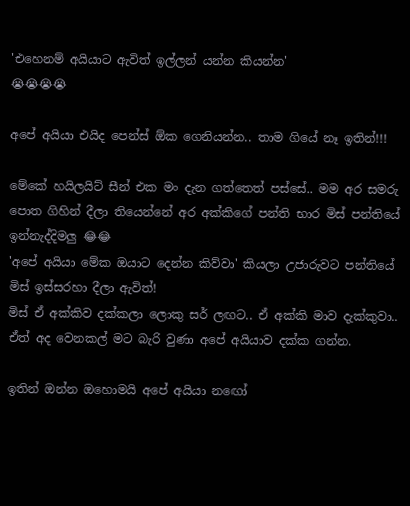'එහෙනම් අයියාට ඇවිත් ඉල්ලන් යන්න කියන්න'
😭😭😭😭

අපේ අයියා එයිද පෙන්ස් ඕක ගෙනියන්න.. තාම ගියේ නෑ ඉතින්!!!

මේකේ හයිලයිට් සීන් එක මං දැන ගත්තෙත් පස්සේ.. මම අර සමරු පොත ගිහින් දීලා තියෙන්නේ අර අක්කිගේ පන්ති භාර මිස් පන්තියේ ඉන්නැද්දිමලු 😂😂
'අපේ අයියා මේක ඔයාට දෙන්න කිව්වා' කියලා උජාරුවට පන්තියේ මිස් ඉස්සරහා දීලා ඇවිත්!
මිස් ඒ අක්කිව දක්කලා ලොකු සර් ලඟට.. ඒ අක්කි මාව දැක්කුවා.. ඒත් අද වෙනකල් මට බැරි වුණා අපේ අයියාව දක්ක ගන්න.

ඉතින් ඔන්න ඔහොමයි අපේ අයියා නඟෝ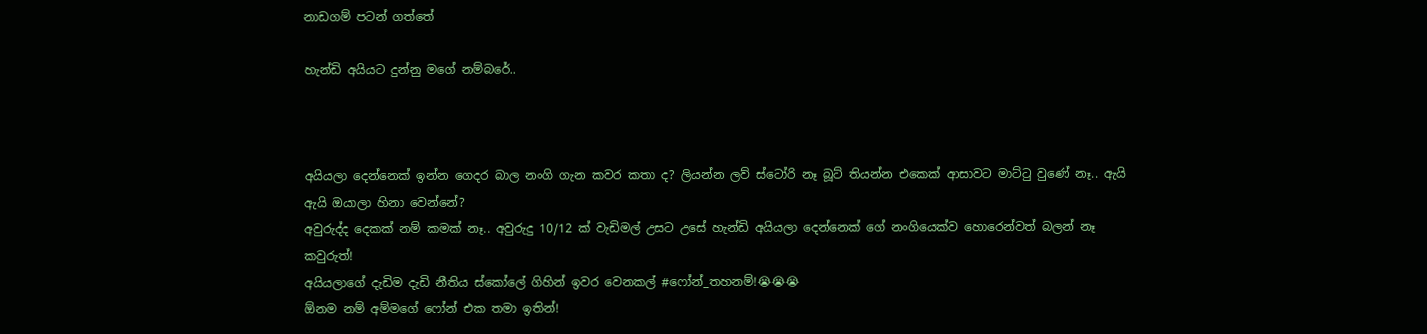නාඩගම් පටන් ගත්තේ

හැන්ඩි අයියට දුන්නු මගේ නම්බරේ..



අයියලා දෙන්නෙක් ඉන්න ගෙදර බාල නංගි ගැන කවර කතා ද? ලියන්න ලව් ස්ටෝරි නෑ බූට් තියන්න එකෙක් ආසාවට මාට්ටු වුණේ නෑ.. ඇයි ඇයි ඔයාලා හිනා වෙන්නේ?
අවුරුද්ද දෙකක් නම් කමක් නෑ.. අවුරුදු 10/12 ක් වැඩිමල් උසට උසේ හැන්ඩි අයියලා දෙන්නෙක් ගේ නංගියෙක්ව හොරෙන්වත් බලන් නෑ කවුරුත්!
අයියලාගේ දැඩිම දැඩි නීතිය ස්කෝලේ ගිහින් ඉවර වෙනකල් #ෆෝන්_තහනම්!😭😭😭
ඕනම නම් අම්මගේ ෆෝන් එක තමා ඉතින්!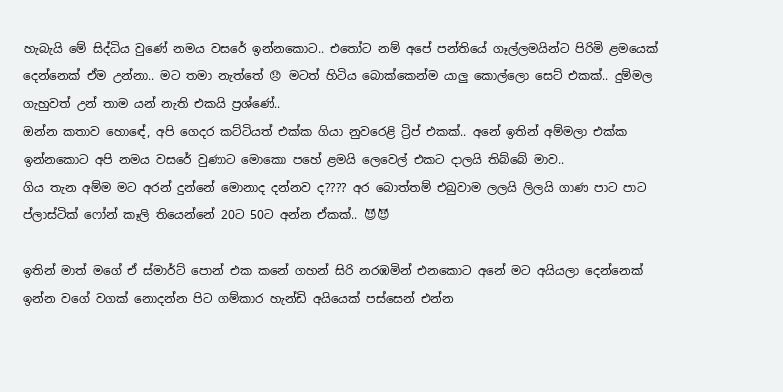හැබැයි මේ සිද්ධිය වුණේ නමය වසරේ ඉන්නකොට.. එතෝට නම් අපේ පන්තියේ ගෑල්ලමයින්ට පිරිමි ළමයෙක් දෙන්නෙක් ඒම උන්නා.. මට තමා නැත්තේ 😞 මටත් හිටිය බොක්කෙන්ම යාලු කොල්ලො සෙට් එකක්.. දුම්මල ගැහුවත් උන් තාම යන් නැති එකයි ප්‍රශ්ණේ..
ඔන්න කතාව හොඳේ, අපි ගෙදර කට්ටියත් එක්ක ගියා නුවරෙළි ට්‍රිප් එකක්.. අනේ ඉතින් අම්මලා එක්ක ඉන්නකොට අපි නමය වසරේ වුණාට මොකො පහේ ළමයි ලෙවෙල් එකට දාලයි තිබ්බේ මාව..
ගිය තැන අම්ම මට අරන් දුන්නේ මොනාද දන්නව ද???? අර බොත්තම් එබුවාම ලලයි ලිලයි ගාණ පාට පාට ප්ලාස්ටික් ෆෝන් කෑලි තියෙන්නේ 20ට 50ට අන්න ඒකක්.. 😈😈

ඉතින් මාත් මගේ ඒ ස්මාර්ට් පොන් එක කනේ ගහන් සිරි නරඹමින් එනකොට අනේ මට අයියලා දෙන්නෙක් ඉන්න වගේ වගක් නොදන්න පිට ගම්කාර හැන්ඩි අයියෙක් පස්සෙන් එන්න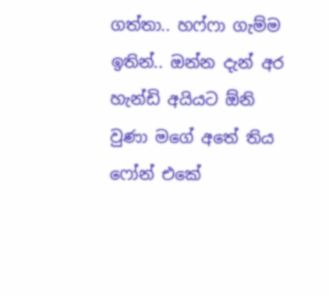ගත්‍තා.. හෆ්ෆා ගැම්ම ඉතින්.. ඔන්න දැන් අර හැන්ඩි අයියට ඕනි වුණා මගේ අතේ තිය ෆෝන් එකේ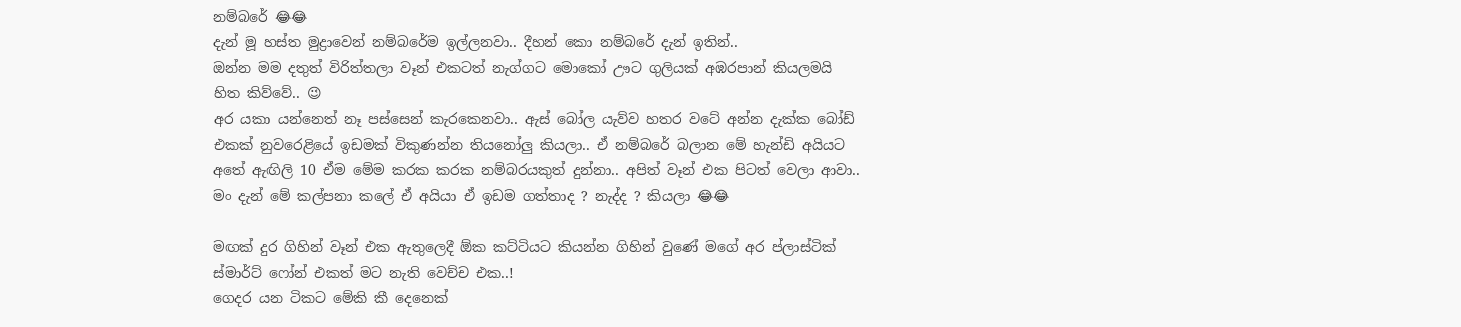නම්බරේ 😂😂
දැන් මූ හස්ත මුද්‍රාවෙන් නම්බරේම ඉල්ලනවා.. දීහන් කො නම්බරේ දැන් ඉතින්..
ඔන්න මම දතුත් විරිත්තලා වෑන් එකටත් නැග්ගට මොකෝ ඌට ගුලියක් අඹරපාන් කියලමයි හිත කිව්වේ.. 😉
අර යකා යන්නෙත් නෑ පස්සෙන් කැරකෙනවා.. ඇස් බෝල යැව්ව හතර වටේ අන්න දැක්ක බෝඩ් එකක් නුවරෙළියේ ඉඩමක් විකුණන්න තියනෝලු කියලා.. ඒ නම්බරේ බලාන මේ හැන්ඩි අයියට අතේ ඇඟිලි 10 ඒම මේම කරක කරක නම්බරයකුත් දුන්නා.. අපිත් වෑන් එක පිටත් වෙලා ආවා..
මං දැන් මේ කල්පනා කලේ ඒ අයියා ඒ ඉඩම ගත්තාද ? නැද්ද ? කියලා 😂😂

මඟක් දුර ගිහින් වෑන් එක ඇතුලෙදී ඕක කට්ටියට කියන්න ගිහින් වුණේ මගේ අර ප්ලාස්ටික් ස්මාර්ට් ෆෝන් එකත් මට නැති වෙච්ච එක..!
ගෙදර යන ටිකට මේකි කී දෙනෙක්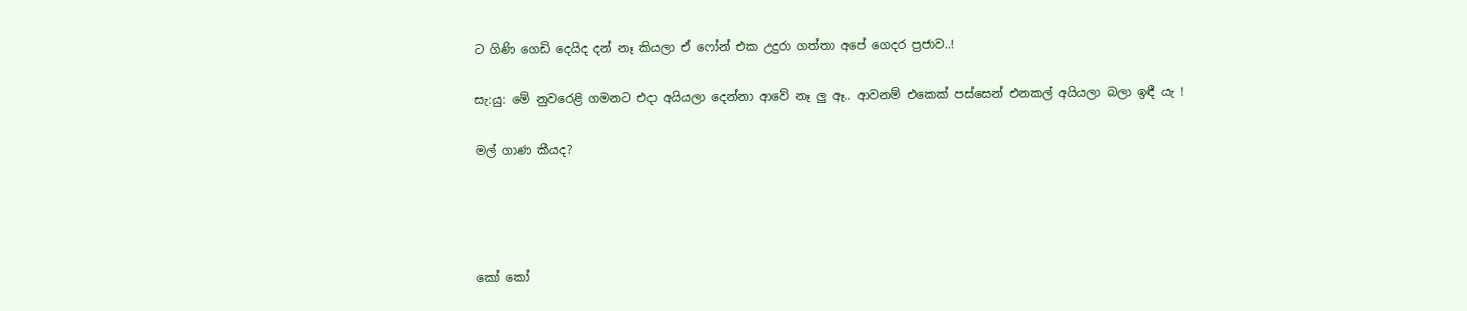ට ගිණි ගෙඩි දෙයිද දන් නෑ කියලා ඒ ෆෝන් එක උදුරා ගත්තා අපේ ගෙදර ප්‍රජාව..!

සැ:යු: මේ නුවරෙළි ගමනට එදා අයියලා දෙන්නා ආවේ නෑ ලු ඈ.. ආවනම් එකෙක් පස්සෙන් එනකල් අයියලා බලා ඉඳී යැ !

මල් ගාණ කීයද?




කෝ කෝ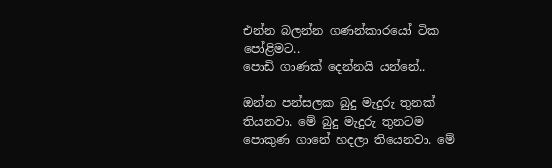එන්න බලන්න ගණන්කාරයෝ ටික පෝළිමට..
පොඩි ගාණක් දෙන්නයි යන්නේ..

ඔන්න පන්සලක බුදු මැදුරු තුනක් තියනවා. මේ බුදු මැදුරු තුනටම පොකුණ ගානේ හදලා තියෙනවා. මේ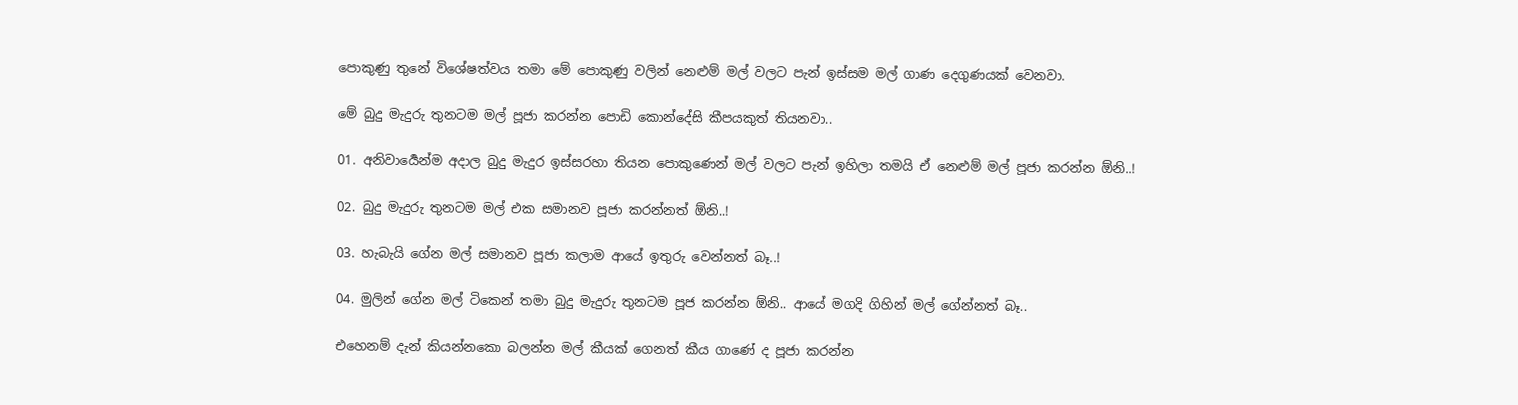පොකුණු තුනේ විශේෂත්වය තමා මේ පොකුණු වලින් නෙළුම් මල් වලට පැන් ඉස්සම මල් ගාණ දෙගුණයක් වෙනවා.

මේ බුදු මැදුරු තුනටම මල් පූජා කරන්න පොඩි කොන්දේසි කීපයකුත් තියනවා..

01. අනිවාර්‍යෙන්ම අදාල බුදු මැදුර ඉස්සරහා තියන පොකුණෙන් මල් වලට පැන් ඉහිලා තමයි ඒ නෙළුම් මල් පූජා කරන්න ඕනි..!

02. බුදු මැදුරු තුනටම මල් එක සමානව පූජා කරන්නත් ඕනි..!

03. හැබැයි ගේන මල් සමානව පූජා කලාම ආයේ ඉතුරු වෙන්නත් බෑ..!

04. මුලින් ගේන මල් ටිකෙන් තමා බුදු මැදුරු තුනටම පූජ කරන්න ඕනි.. ආයේ මගදි ගිහින් මල් ගේන්නත් බෑ..

එහෙනම් දැන් කියන්නකො බලන්න මල් කීයක් ගෙනත් කීය ගාණේ ද පූජා කරන්න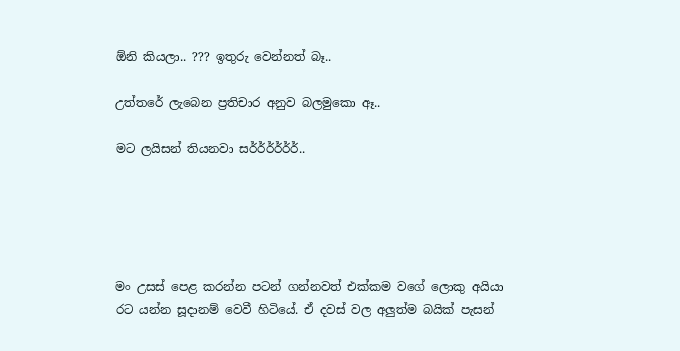ඕනි කියලා.. ??? ඉතුරු වෙන්නත් බෑ..

උත්තරේ ලැබෙන ප්‍රතිචාර අනුව බලමුකො ඈ..

මට ලයිසන් තියනවා සර්ර්ර්ර්ර්ර්..





මං උසස් පෙළ කරන්න පටන් ගන්නවත් එක්කම වගේ ලොකු අයියා රට යන්න සූදානම් වෙවී හිටියේ. ඒ දවස් වල අලුත්ම බයික් පැසන්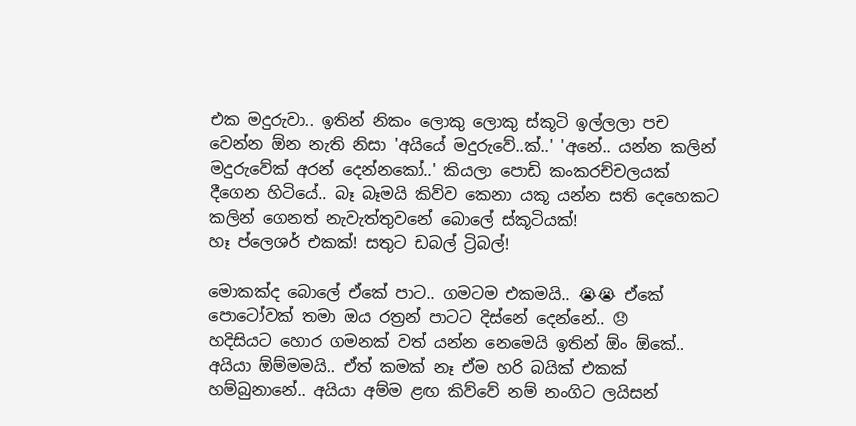එක මදුරුවා.. ඉතින් නිකං ලොකු ලොකු ස්කූටි ඉල්ලලා පච වෙන්න ඕන නැති නිසා 'අයියේ මදුරුවේ..ක්..' 'අනේ.. යන්න කලින් මදුරුවේක් අරන් දෙන්නකෝ..' කියලා පොඩි කංකරච්චලයක් දීගෙන හිටියේ.. බෑ බෑමයි කිව්ව කෙනා යකූ යන්න සති දෙහෙකට කලින් ගෙනත් නැවැත්තුවනේ බොලේ ස්කූටියක්!
හෑ ප්ලෙශර් එකක්! සතුට ඩබල් ට්‍රිබල්!

මොකක්ද බොලේ ඒකේ පාට.. ගමටම එකමයි.. 😭😭 ඒකේ පොටෝවක් තමා ඔය රත්‍රන් පාටට දිස්නේ දෙන්නේ.. 😞
හදිසියට හොර ගමනක් වත් යන්න නෙමෙයි ඉතින් ඕං ඕකේ..
අයියා ඕම්මමයි.. ඒත් කමක් නෑ ඒම හරි බයික් එකක් හම්බුනානේ.. අයියා අම්ම ළඟ කිව්වේ නම් නංගිට ලයිසන්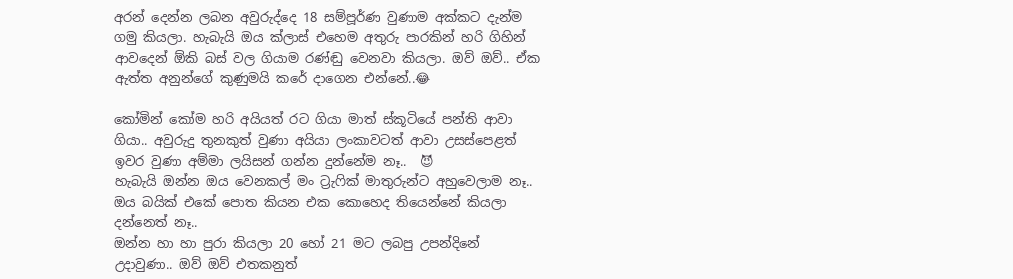අරන් දෙන්න ලබන අවුරුද්දෙ 18 සම්පූර්ණ වුණාම අක්කට දැන්ම ගමු කියලා. හැබැයි ඔය ක්ලාස් එහෙම අතුරු පාරකින් හරි ගිහින් ආවදෙන් ඕකි බස් වල ගියාම රණ්ඬු වෙනවා කියලා. ඔව් ඔව්.. ඒක ඇත්ත අනුන්ගේ කුණුමයි කරේ දාගෙන එන්නේ..😂

කෝමින් කෝම හරි අයියත් රට ගියා මාත් ස්කූටියේ පන්ති ආවා ගියා.. අවුරුදු තුනකුත් වුණා අයියා ලංකාවටත් ආවා උසස්පෙළත් ඉවර වුණා අම්මා ලයිසන් ගන්න දුන්නේම නෑ..  😈
හැබැයි ඔන්න ඔය වෙනකල් මං ට්‍රැෆික් මාතුරුන්ට අහුවෙලාම නෑ.. ඔය බයික් එකේ පොත කියන එක කොහෙද තියෙන්නේ කියලා දන්නෙත් නෑ..
ඔන්න හා හා පුරා කියලා 20 හෝ 21 මට ලබපු උපන්දිනේ උදාවුණා.. ඔව් ඔව් එතකනුත්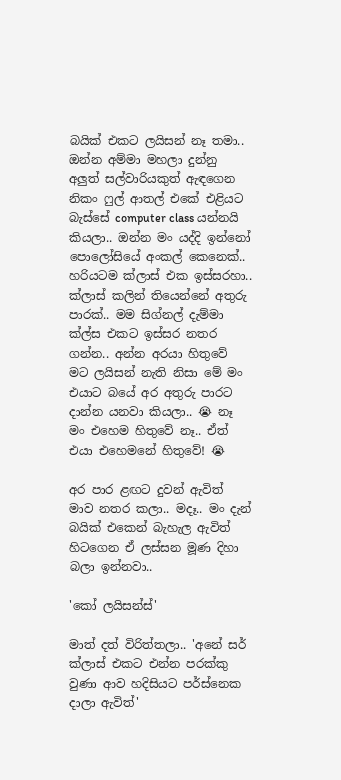බයික් එකට ලයිසන් නෑ තමා..
ඔන්න අම්මා මහලා දුන්නු අලුත් සල්වාරියකුත් ඇඳගෙන නිකං ෆුල් ආතල් එකේ එළියට බැස්සේ computer class යන්නයි කියලා.. ඔන්න මං යද්දි ඉන්නෝ පොලෝසියේ අංකල් කෙනෙක්.. හරියටම ක්ලාස් එක ඉස්සරහා.. ක්ලාස් කලින් තියෙන්නේ අතුරු පාරක්.. මම සිග්නල් දැම්මා ක්ල්ස එකට ඉස්සර නතර ගන්න.. අන්න අරයා හිතුවේ මට ලයිසන් නැති නිසා මේ මං එයාට බයේ අර අතුරු පාරට දාන්න යනවා කියලා.. 😭 නෑ මං එහෙම හිතුවේ නෑ.. ඒත් එයා එහෙමනේ හිතුවේ! 😭

අර පාර ළඟට දුවන් ඇවිත් මාව නතර කලා.. මදෑ.. මං දැන් බයික් එකෙන් බැහැල ඇවිත් හිටගෙන ඒ ලස්සන මූණ දිහා බලා ඉන්නවා..

'කෝ ලයිසන්ස්'

මාත් දත් විරිත්තලා.. 'අනේ සර් ක්ලාස් එකට එන්න පරක්කු වුණා ආව හදිසියට පර්ස්නෙක දාලා ඇවිත්'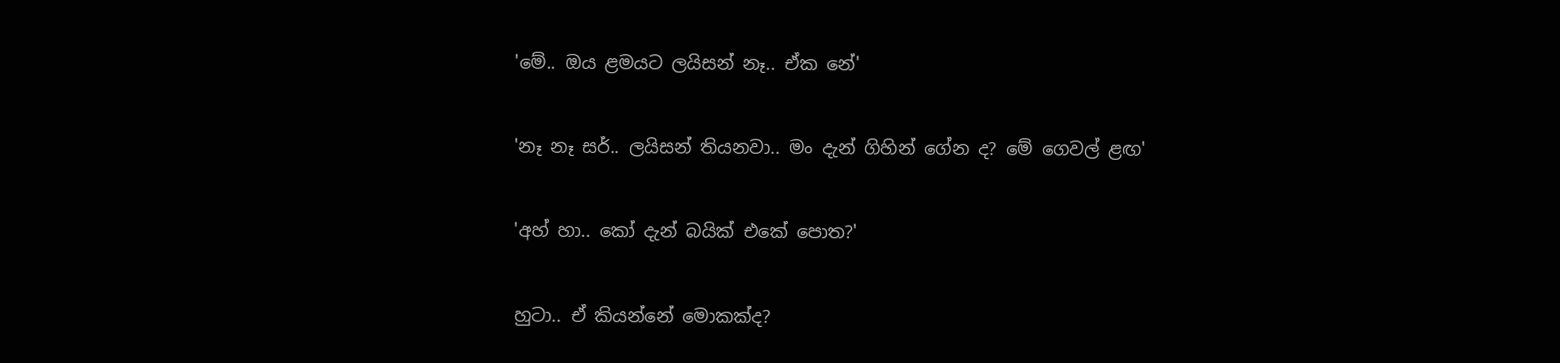'මේ.. ඔය ළමයට ලයිසන් නෑ.. ඒක නේ'

'නෑ නෑ සර්.. ලයිසන් තියනවා.. මං දැන් ගිහින් ගේන ද? මේ ගෙවල් ළඟ'

'අහ් හා.. කෝ දැන් බයික් එකේ පොත?'

හුටා.. ඒ කියන්නේ මොකක්ද?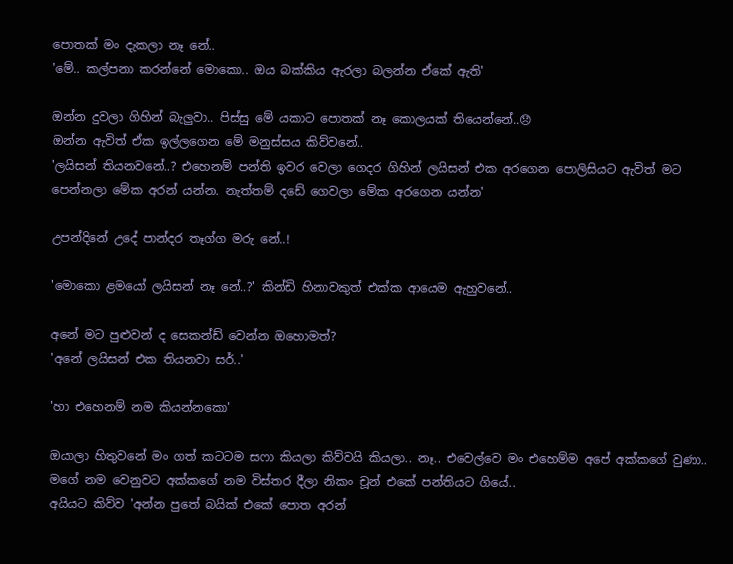පොතක් මං දැකලා නෑ නේ..
'මේ.. කල්පනා කරන්නේ මොකො.. ඔය බක්කිය ඇරලා බලන්න ඒකේ ඇති'

ඔන්න දුවලා ගිහින් බැලුවා.. පිස්සු මේ යකාට පොතක් නෑ කොලයක් තියෙන්නේ..😞
ඔන්න ඇවිත් ඒක ඉල්ලගෙන මේ මනුස්සය කිව්වනේ..
'ලයිසන් තියනවනේ..? එහෙනම් පන්ති ඉවර වෙලා ගෙදර ගිහින් ලයිසන් එක අරගෙන පොලිසියට ඇවිත් මට පෙන්නලා මේක අරන් යන්න. නැත්තම් දඩේ ගෙවලා මේක අරගෙන යන්න'

උපන්දිනේ උදේ පාන්දර තෑග්ග මරු නේ..!

'මොකො ළමයෝ ලයිසන් නෑ නේ..?' කින්ඩි හිනාවකුත් එක්ක ආයෙම ඇහුවනේ..

අනේ මට පුළුවන් ද සෙකන්ඩ් වෙන්න ඔහොමත්?
'අනේ ලයිසන් එක තියනවා සර්..'

'හා එහෙනම් නම කියන්නකො'

ඔයාලා හිතුවනේ මං ගත් කටටම සෆා කියලා කිව්වයි කියලා.. නෑ.. එවෙල්වෙ මං එහෙම්ම අපේ අක්කගේ වුණා.. මගේ නම වෙනුවට අක්කගේ නම විස්තර දීලා නිකං චූන් එකේ පන්තියට ගියේ..
අයියට කිව්ව 'අන්න පුතේ බයික් එකේ පොත අරන්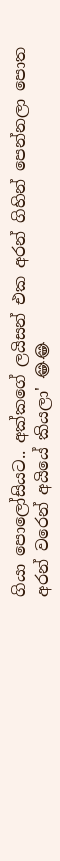ගියා පොලෝසියට.. අක්කගේ ලයිසන් එක අරන් ගිහින් පෙන්නලා පොත අරන් වරෙන් අයියේ කියලා' 😂😂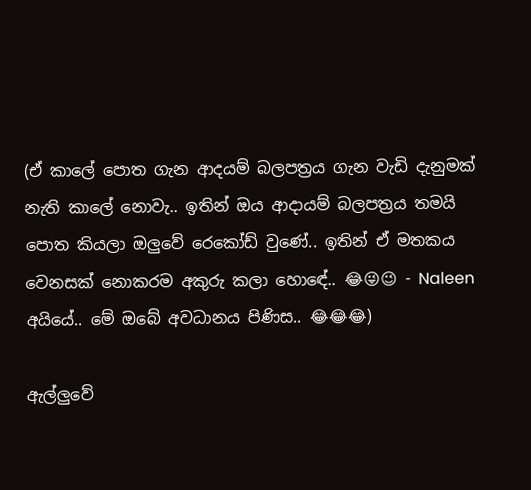(ඒ කාලේ පොත ගැන ආදයම් බලපත්‍රය ගැන වැඩි දැනුමක් නැති කාලේ නොවැ.. ඉතින් ඔය ආදායම් බලපත්‍රය තමයි පොත කියලා ඔලුවේ රෙකෝඩ් වුණේ.. ඉතින් ඒ මතකය වෙනසක් නොකරම අකුරු කලා හොඳේ.. 😂😜😉 - Naleen අයියේ.. මේ ඔබේ අවධානය පිණිස.. 😂😂😂)

ඇල්ලුවේ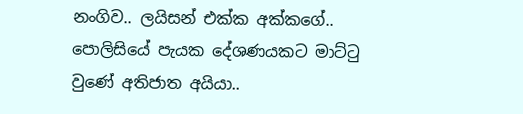නංගිව.. ලයිසන් එක්ක අක්කගේ.. පොලිසියේ පැයක දේශණයකට මාට්ටු වුණේ අතිජාත අයියා..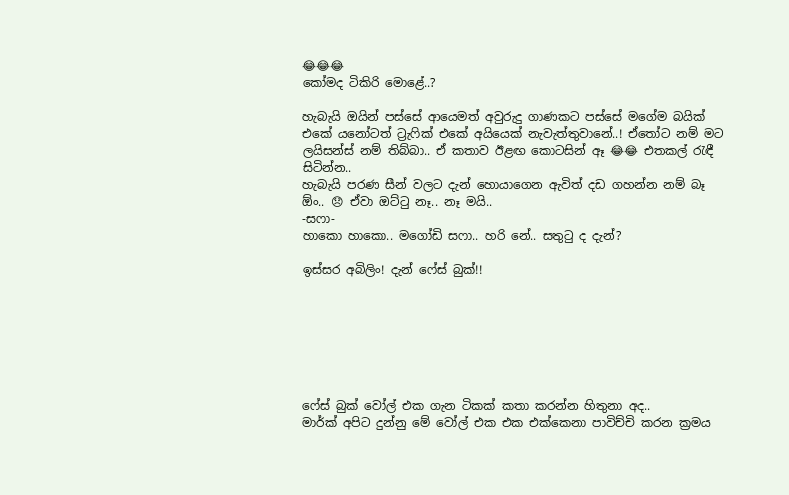😂😂😂
කෝමද ටිකිරි මොළේ..?

හැබැයි ඔයින් පස්සේ ආයෙමත් අවුරුදු ගාණකට පස්සේ මගේම බයික් එකේ යනෝටත් ට්‍රැෆික් එකේ අයියෙක් නැවැත්තුවානේ..! ඒතෝට නම් මට ලයිසන්ස් නම් තිබ්බා.. ඒ කතාව ඊළඟ කොටසින් ඈ 😂😂 එතකල් රැඳී සිටින්න..
හැබැයි පරණ සීන් වලට දැන් හොයාගෙන ඇවිත් දඩ ගහන්න නම් බෑ ඕං.. 😞 ඒවා ඔට්ටු නෑ.. නෑ මයි..
-සෆා-
හාකො හාකො.. මගෝඩි සෆා.. හරි නේ.. සතුටු ද දැන්?

ඉස්සර අබිලිං! දැන් ෆේස් බුක්!!







ෆේස් බුක් වෝල් එක ගැන ටිකක් කතා කරන්න හිතුනා අද..
මාර්ක් අපිට දුන්නු මේ වෝල් එක එක එක්කෙනා පාවිච්චි කරන ක්‍රමය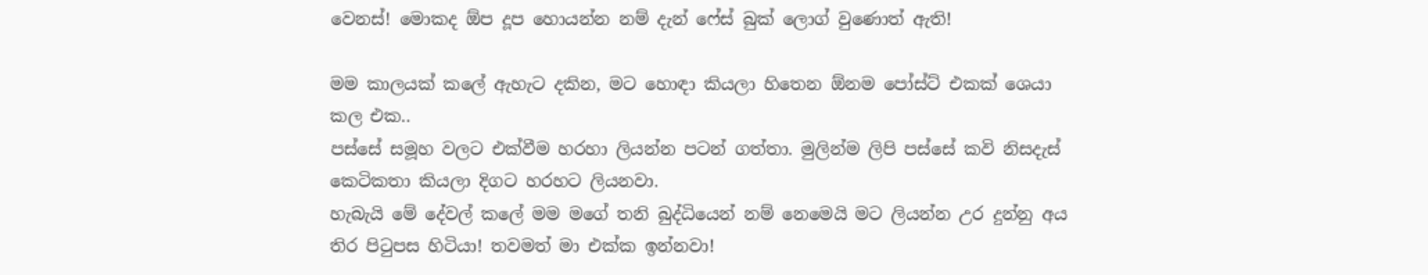වෙනස්! මොකද ඕප දූප හොයන්න නම් දැන් ෆේස් බුක් ලොග් වුණොත් ඇති!

මම කාලයක් කලේ ඇහැට දකින, මට හොඳා කියලා හිතෙන ඕනම පෝස්ට් එකක් ශෙයා කල එක..
පස්සේ සමූහ වලට එක්වීම හරහා ලියන්න පටන් ගත්තා. මුලින්ම ලිපි පස්සේ කවි නිසදැස් කෙටිකතා කියලා දිගට හරහට ලියනවා.
හැබැයි මේ දේවල් කලේ මම මගේ තනි බුද්ධියෙන් නම් නෙමෙයි මට ලියන්න උර දුන්නු අය තිර පිටුපස හිටියා! තවමත් මා එක්ක ඉන්නවා!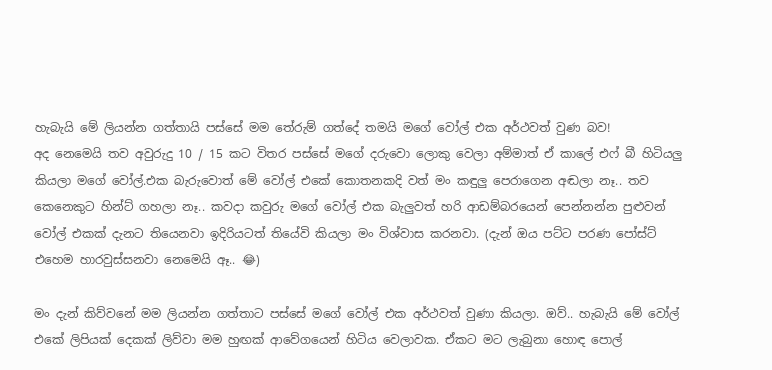හැබැයි මේ ලියන්න ගත්තායි පස්සේ මම තේරුම් ගත්දේ තමයි මගේ වෝල් එක අර්ථවත් වුණ බව!
අද නෙමෙයි තව අවුරුදු 10 / 15 කට විතර පස්සේ මගේ දරුවො ලොකු වෙලා අම්මාත් ඒ කාලේ එෆ් බී හිටියලු කියලා මගේ වෝල්.එක බැරුවොත් මේ වෝල් එකේ කොතනකදි වත් මං කඳුලු පෙරාගෙන අඬලා නෑ.. තව කෙනෙකුට හින්ට් ගහලා නෑ.. කවදා කවුරු මගේ වෝල් එක බැලුවත් හරි ආඩම්බරයෙන් පෙන්නන්න පුළුවන් වෝල් එකක් දැනට තියෙනවා ඉදිරියටත් තියේවි කියලා මං විශ්වාස කරනවා. (දැන් ඔය පට්ට පරණ පෝස්ට් එහෙම හාරවුස්සනවා නෙමෙයි ඈ.. 😂)

මං දැන් කිව්වනේ මම ලියන්න ගත්තාට පස්සේ මගේ වෝල් එක අර්ථවත් වුණා කියලා. ඔව්.. හැබැයි මේ වෝල් එකේ ලිපියක් දෙකක් ලිව්වා මම හුඟක් ආවේගයෙන් හිටිය වෙලාවක. ඒකට මට ලැබුනා හොඳ පොල්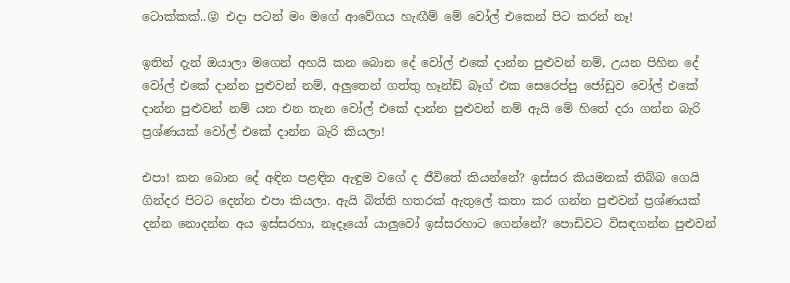ටොක්කක්..😜 එදා පටන් මං මගේ ආවේගය හැඟීම් මේ වෝල් එකෙන් පිට කරන් නෑ!

ඉතින් දැන් ඔයාලා මගෙන් අහයි කන බොන දේ වෝල් එකේ දාන්න පුළුවන් නම්, උයන පිහින දේ වෝල් එකේ දාන්න පුළුවන් නම්, අලුතෙන් ගත්තු හෑන්ඩ් බෑග් එක සෙරෙප්පු ජෝඩුව වෝල් එකේ දාන්න පුළුවන් නම් යන එන තැන වෝල් එකේ දාන්න පුළුවන් නම් ඇයි මේ හිතේ දරා ගන්න බැරි ප්‍රශ්ණයක් වෝල් එකේ දාන්න බැරි කියලා!

එපා! කන බොන දේ අඳින පළඳින ඇඳුම වගේ ද ජීවිතේ කියන්නේ? ඉස්සර කියමනක් තිබ්බ ගෙයි ගින්දර පිටට දෙන්න එපා කියලා. ඇයි බිත්ති හතරක් ඇතුලේ කතා කර ගන්න පුළුවන් ප්‍රශ්ණයක් දන්න නොදන්න අය ඉස්සරහා, නෑදෑයෝ යාලුවෝ ඉස්සරහාට ගෙන්නේ? පොඩිවට විසඳගන්න පුළුවන්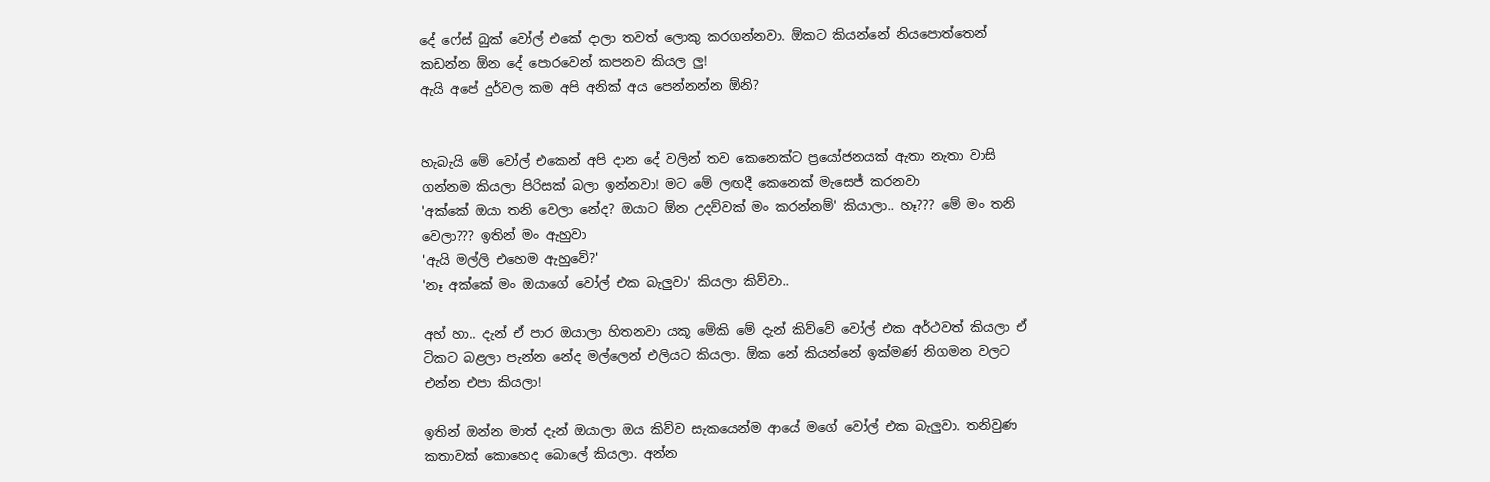දේ ෆේස් බුක් වෝල් එකේ දාලා තවත් ලොකු කරගන්නවා. ඕකට කියන්නේ නියපොත්තෙන් කඩන්න ඕන දේ පොරවෙන් කපනව කියල ලු!
ඇයි අපේ දුර්වල කම අපි අනික් අය පෙන්නන්න ඕනි?


හැබැයි මේ වෝල් එකෙන් අපි දාන දේ වලින් තව කෙනෙක්ට ප්‍රයෝජනයක් ඇතා නැතා වාසි ගන්නම කියලා පිරිසක් බලා ඉන්නවා! මට මේ ලඟදී කෙනෙක් මැසෙජ් කරනවා
'අක්කේ ඔයා තනි වෙලා නේද? ඔයාට ඕන උදව්වක් මං කරන්නම්' කියාලා.. හෑ??? මේ මං තනි වෙලා??? ඉතින් මං ඇහුවා
'ඇයි මල්ලි එහෙම ඇහුවේ?'
'නෑ අක්කේ මං ඔයාගේ වෝල් එක බැලුවා' කියලා කිව්වා..

අහ් හා.. දැන් ඒ පාර ඔයාලා හිතනවා යකූ මේකි මේ දැන් කිව්වේ වෝල් එක අර්ථවත් කියලා ඒ ටිකට බළලා පැන්න නේද මල්ලෙන් එලියට කියලා. ඕක නේ කියන්නේ ඉක්මණ් නිගමන වලට එන්න එපා කියලා!

ඉතින් ඔන්න මාත් දැන් ඔයාලා ඔය කිව්ව සැකයෙන්ම ආයේ මගේ වෝල් එක බැලුවා. තනිවුණ කතාවක් කොහෙද බොලේ කියලා. අන්න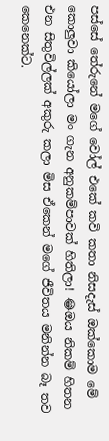පස්සේ තේරුනේ මගේ වෝල් එකේ කවි කතා නිසදැස් ඔක්කොම මේ කොලුවා කියෝලා මං ගැන අනුකම්පාවක් හිතිලා! 😂ඔය නිකම් හිතන එන සිතුවිල්ලක් අකුරු කලා මිස ඒකෙන් මගේ ජීවිතය මනින්න බෑ තව කෙනෙක්ට.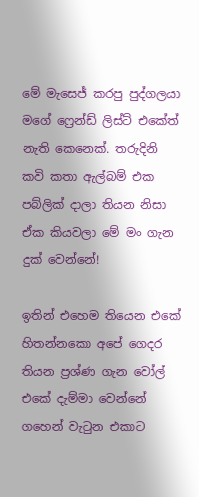මේ මැසෙජ් කරපු පුද්ගලයා මගේ ෆ්‍රෙන්ඩ් ලිස්ට් එකේත් නැති කෙනෙක්. තරුදිනි කවි කතා ඇල්බම් එක පබ්ලික් දාලා තියන නිසා ඒක කියවලා මේ මං ගැන දුක් වෙන්නේ!

ඉතින් එහෙම තියෙන එකේ හිතන්නකො අපේ ගෙදර තියන ප්‍රශ්ණ ගැන වෝල් එකේ දැම්මා වෙන්නේ ගහෙන් වැටුන එකාට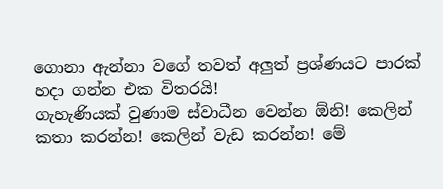ගොනා ඇන්නා වගේ තවත් අලුත් ප්‍රශ්ණයට පාරක් හදා ගන්න එක විතරයි!
ගැහැණියක් වුණාම ස්වාධීන වෙන්න ඕනි! කෙලින් කතා කරන්න! කෙලින් වැඩ කරන්න! මේ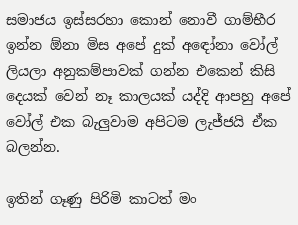සමාජය ඉස්සරහා කොන් නොවී ගාම්භීර ඉන්න ඕනා මිස අපේ දුක් අඳෝනා වෝල් ලියලා අනුකම්පාවක් ගන්න එකෙන් කිසි දෙයක් වෙන් නෑ කාලයක් යද්දි ආපහු අපේ වෝල් එක බැලුවාම අපිටම ලැජ්ජයි ඒක බලන්න.

ඉතින් ගෑණු පිරිමි කාටත් මං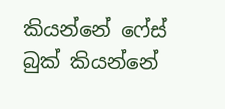කියන්නේ ෆේස් බුක් කියන්නේ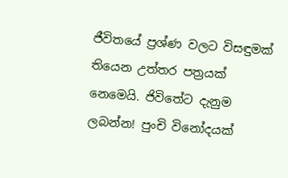ජීවිතයේ ප්‍රශ්ණ වලට විසඳුමක් තියෙන උත්තර පත්‍රයක් නෙමෙයි. ජිවිතේට දැනුම ලබන්න! පුංචි විනෝදයක්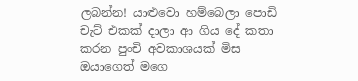ලබන්න! යාළුවො හම්බෙලා පොඩි චැට් එකක් දාලා ආ ගිය දේ කතා කරන පුංචි අවකාශයක් මිස ඔයාගෙත් මගෙ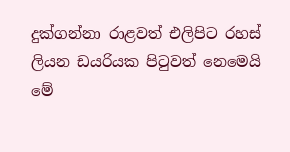දුක්ගන්නා රාළවත් එලිපිට රහස් ලියන ඩයරියක පිටුවත් නෙමෙයි මේ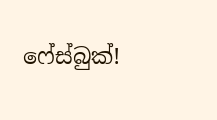ෆේස්බුක්!